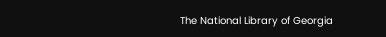The National Library of Georgia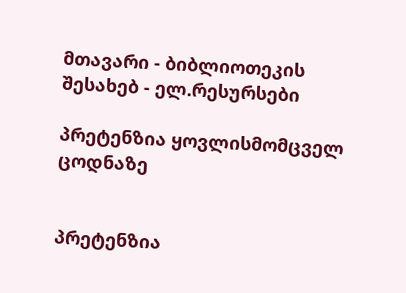მთავარი - ბიბლიოთეკის შესახებ - ელ.რესურსები

პრეტენზია ყოვლისმომცველ ცოდნაზე


პრეტენზია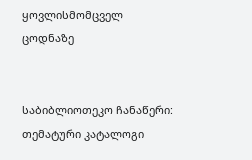ყოვლისმომცველ ცოდნაზე


საბიბლიოთეკო ჩანაწერი:
თემატური კატალოგი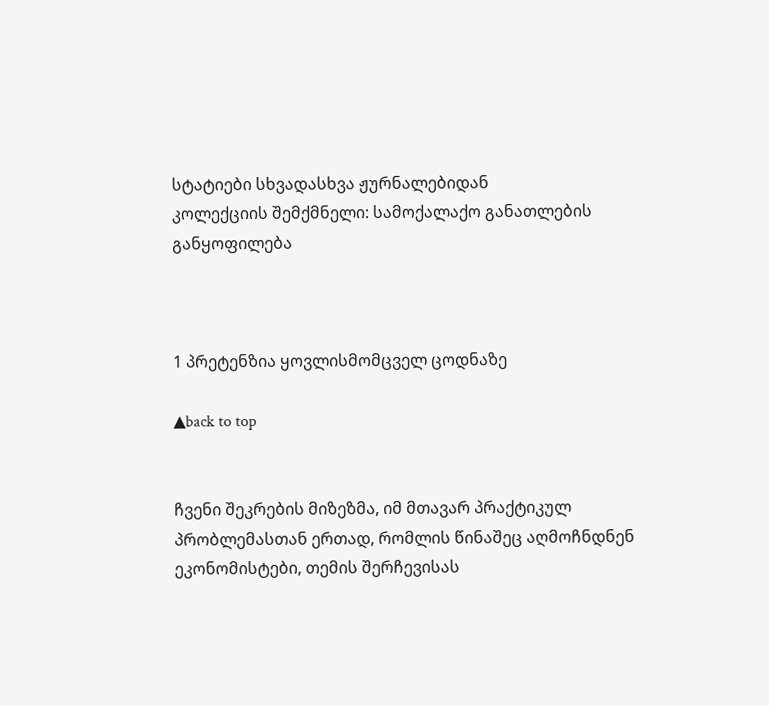სტატიები სხვადასხვა ჟურნალებიდან
კოლექციის შემქმნელი: სამოქალაქო განათლების განყოფილება



1 პრეტენზია ყოვლისმომცველ ცოდნაზე

▲back to top


ჩვენი შეკრების მიზეზმა, იმ მთავარ პრაქტიკულ პრობლემასთან ერთად, რომლის წინაშეც აღმოჩნდნენ ეკონომისტები, თემის შერჩევისას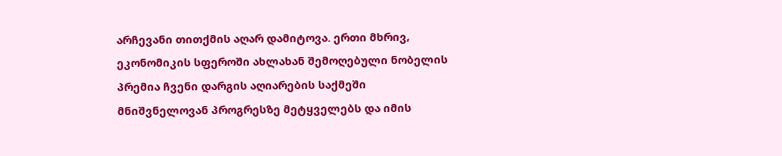არჩევანი თითქმის აღარ დამიტოვა. ერთი მხრივ, ეკონომიკის სფეროში ახლახან შემოღებული ნობელის პრემია ჩვენი დარგის აღიარების საქმეში მნიშვნელოვან პროგრესზე მეტყველებს და იმის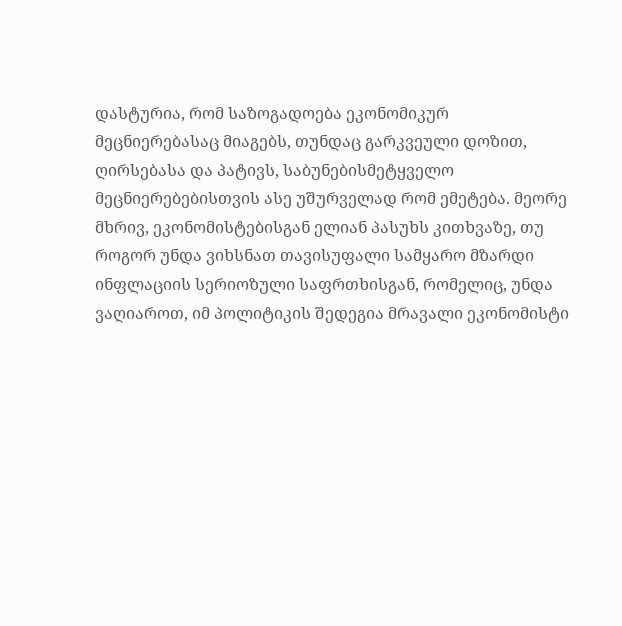დასტურია, რომ საზოგადოება ეკონომიკურ მეცნიერებასაც მიაგებს, თუნდაც გარკვეული დოზით, ღირსებასა და პატივს, საბუნებისმეტყველო მეცნიერებებისთვის ასე უშურველად რომ ემეტება. მეორე მხრივ, ეკონომისტებისგან ელიან პასუხს კითხვაზე, თუ როგორ უნდა ვიხსნათ თავისუფალი სამყარო მზარდი ინფლაციის სერიოზული საფრთხისგან, რომელიც, უნდა ვაღიაროთ, იმ პოლიტიკის შედეგია მრავალი ეკონომისტი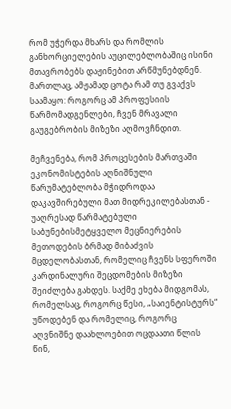რომ უჭერდა მხარს და რომლის განხორციელების აუცილებლობაშიც ისინი მთავრობებს დაჟინებით არწმუნებდნენ. მართლაც, ამჟამად ცოტა რამ თუ გვაქვს საამაყო: როგორც ამ პროფესიის წარმომადგენლები, ჩვენ მრავალი გაუგებრობის მიზეზი აღმოვჩნდით.

მეჩვენება, რომ პროცესების მართვაში ეკონომისტების აღნიშნული წარუმატებლობა მჭიდროდაა დაკავშირებული მათ მიდრეკილებასთან - უაღრესად წარმატებული საბუნებისმეტყველო მეცნიერების მეთოდების ბრმად მიბაძვის მცდელობასთან, რომელიც ჩვენს სფეროში კარდინალური შეცდომების მიზეზი შეიძლება გახდეს. საქმე ეხება მიდგომას, რომელსაც, როგორც წესი, „საიენტისტურს“ უწოდებენ და რომელიც, როგორც აღვნიშნე დაახლოებით ოცდაათი წლის წინ,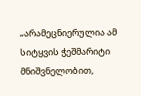„არამეცნიერულია ამ სიტყვის ჭეშმარიტი მნიშვნელობით,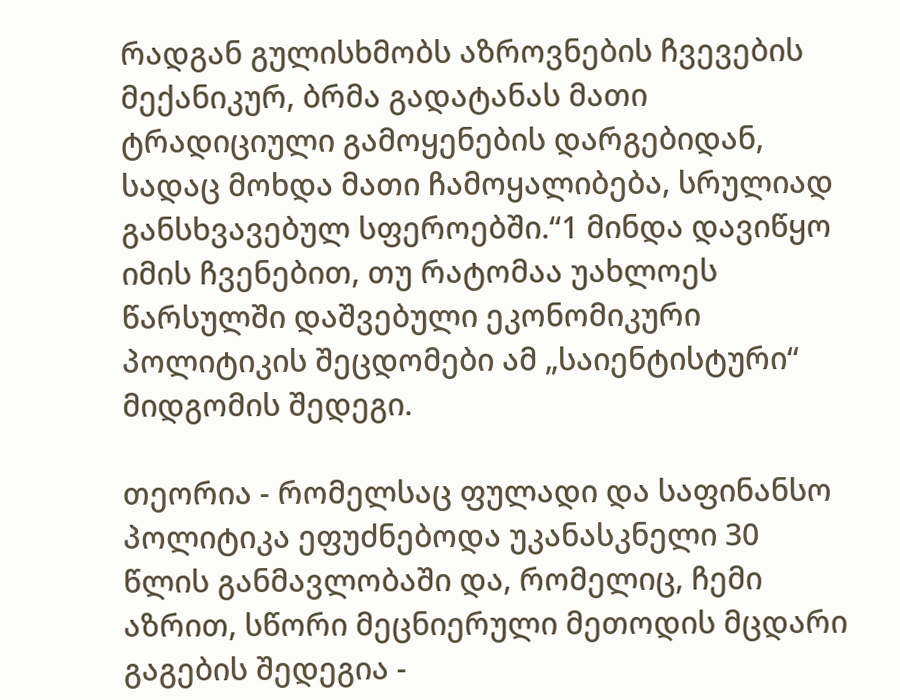რადგან გულისხმობს აზროვნების ჩვევების მექანიკურ, ბრმა გადატანას მათი ტრადიციული გამოყენების დარგებიდან, სადაც მოხდა მათი ჩამოყალიბება, სრულიად განსხვავებულ სფეროებში.“1 მინდა დავიწყო იმის ჩვენებით, თუ რატომაა უახლოეს წარსულში დაშვებული ეკონომიკური პოლიტიკის შეცდომები ამ „საიენტისტური“ მიდგომის შედეგი.

თეორია - რომელსაც ფულადი და საფინანსო პოლიტიკა ეფუძნებოდა უკანასკნელი 30 წლის განმავლობაში და, რომელიც, ჩემი აზრით, სწორი მეცნიერული მეთოდის მცდარი გაგების შედეგია -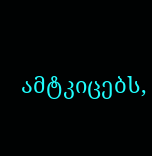ამტკიცებს,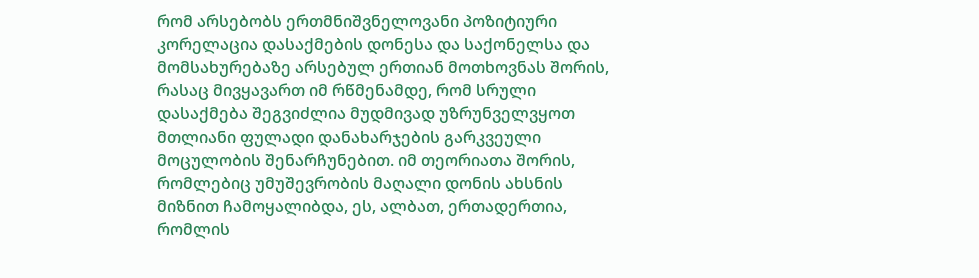რომ არსებობს ერთმნიშვნელოვანი პოზიტიური კორელაცია დასაქმების დონესა და საქონელსა და მომსახურებაზე არსებულ ერთიან მოთხოვნას შორის, რასაც მივყავართ იმ რწმენამდე, რომ სრული დასაქმება შეგვიძლია მუდმივად უზრუნველვყოთ მთლიანი ფულადი დანახარჯების გარკვეული მოცულობის შენარჩუნებით. იმ თეორიათა შორის, რომლებიც უმუშევრობის მაღალი დონის ახსნის მიზნით ჩამოყალიბდა, ეს, ალბათ, ერთადერთია, რომლის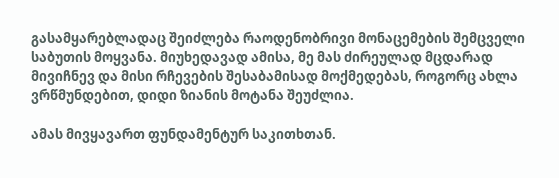გასამყარებლადაც შეიძლება რაოდენობრივი მონაცემების შემცველი საბუთის მოყვანა. მიუხედავად ამისა, მე მას ძირეულად მცდარად მივიჩნევ და მისი რჩევების შესაბამისად მოქმედებას, როგორც ახლა ვრწმუნდებით, დიდი ზიანის მოტანა შეუძლია.

ამას მივყავართ ფუნდამენტურ საკითხთან.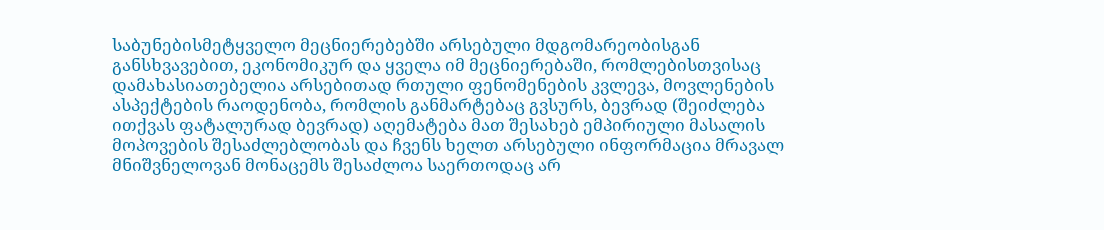საბუნებისმეტყველო მეცნიერებებში არსებული მდგომარეობისგან განსხვავებით, ეკონომიკურ და ყველა იმ მეცნიერებაში, რომლებისთვისაც დამახასიათებელია არსებითად რთული ფენომენების კვლევა, მოვლენების ასპექტების რაოდენობა, რომლის განმარტებაც გვსურს, ბევრად (შეიძლება ითქვას ფატალურად ბევრად) აღემატება მათ შესახებ ემპირიული მასალის მოპოვების შესაძლებლობას და ჩვენს ხელთ არსებული ინფორმაცია მრავალ მნიშვნელოვან მონაცემს შესაძლოა საერთოდაც არ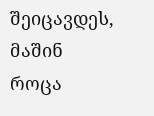შეიცავდეს, მაშინ როცა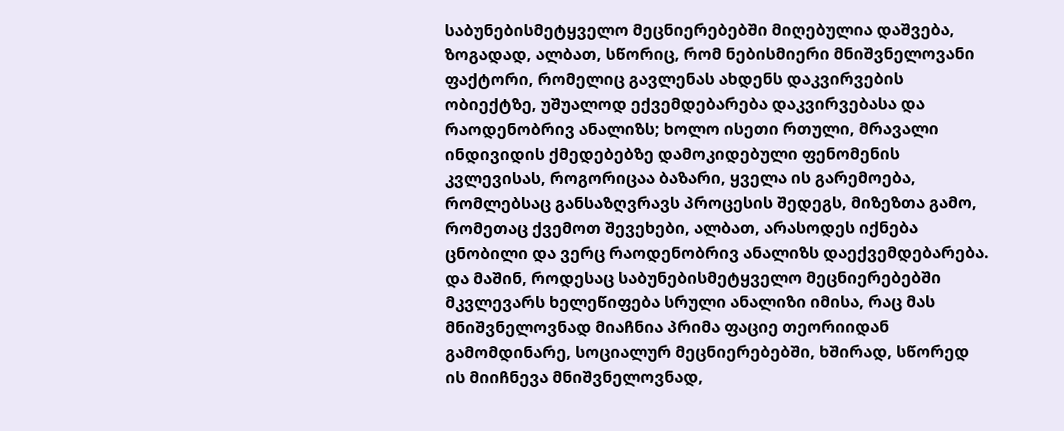საბუნებისმეტყველო მეცნიერებებში მიღებულია დაშვება, ზოგადად, ალბათ, სწორიც, რომ ნებისმიერი მნიშვნელოვანი ფაქტორი, რომელიც გავლენას ახდენს დაკვირვების ობიექტზე, უშუალოდ ექვემდებარება დაკვირვებასა და რაოდენობრივ ანალიზს; ხოლო ისეთი რთული, მრავალი ინდივიდის ქმედებებზე დამოკიდებული ფენომენის კვლევისას, როგორიცაა ბაზარი, ყველა ის გარემოება, რომლებსაც განსაზღვრავს პროცესის შედეგს, მიზეზთა გამო, რომეთაც ქვემოთ შევეხები, ალბათ, არასოდეს იქნება ცნობილი და ვერც რაოდენობრივ ანალიზს დაექვემდებარება. და მაშინ, როდესაც საბუნებისმეტყველო მეცნიერებებში მკვლევარს ხელეწიფება სრული ანალიზი იმისა, რაც მას მნიშვნელოვნად მიაჩნია პრიმა ფაციე თეორიიდან გამომდინარე, სოციალურ მეცნიერებებში, ხშირად, სწორედ ის მიიჩნევა მნიშვნელოვნად,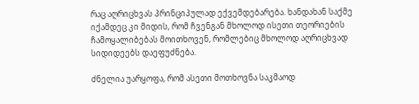რაც აღრიცხვას პრინციპულად ექვემდებარება. ხანდახან საქმე იქამდეც კი მიდის, რომ ჩვენგან მხოლოდ ისეთი თეორიების ჩამოყალიბებას მოითხოვენ, რომლებიც მხოლოდ აღრიცხვად სიდიდეებს დაეფუძნება.

ძნელია უარყოფა, რომ ასეთი მოთხოვნა საკმაოდ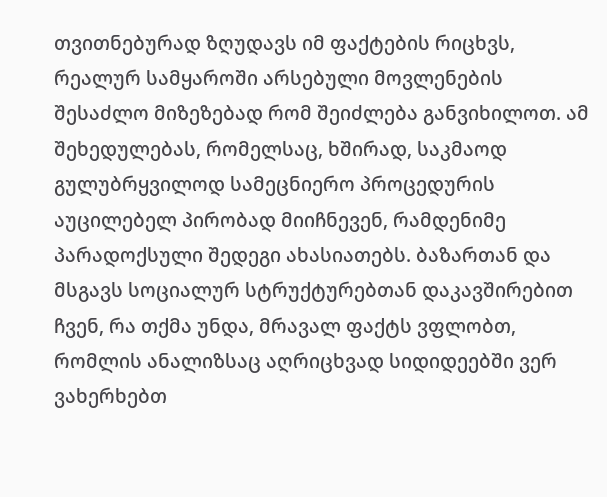თვითნებურად ზღუდავს იმ ფაქტების რიცხვს, რეალურ სამყაროში არსებული მოვლენების შესაძლო მიზეზებად რომ შეიძლება განვიხილოთ. ამ შეხედულებას, რომელსაც, ხშირად, საკმაოდ გულუბრყვილოდ სამეცნიერო პროცედურის აუცილებელ პირობად მიიჩნევენ, რამდენიმე პარადოქსული შედეგი ახასიათებს. ბაზართან და მსგავს სოციალურ სტრუქტურებთან დაკავშირებით ჩვენ, რა თქმა უნდა, მრავალ ფაქტს ვფლობთ, რომლის ანალიზსაც აღრიცხვად სიდიდეებში ვერ ვახერხებთ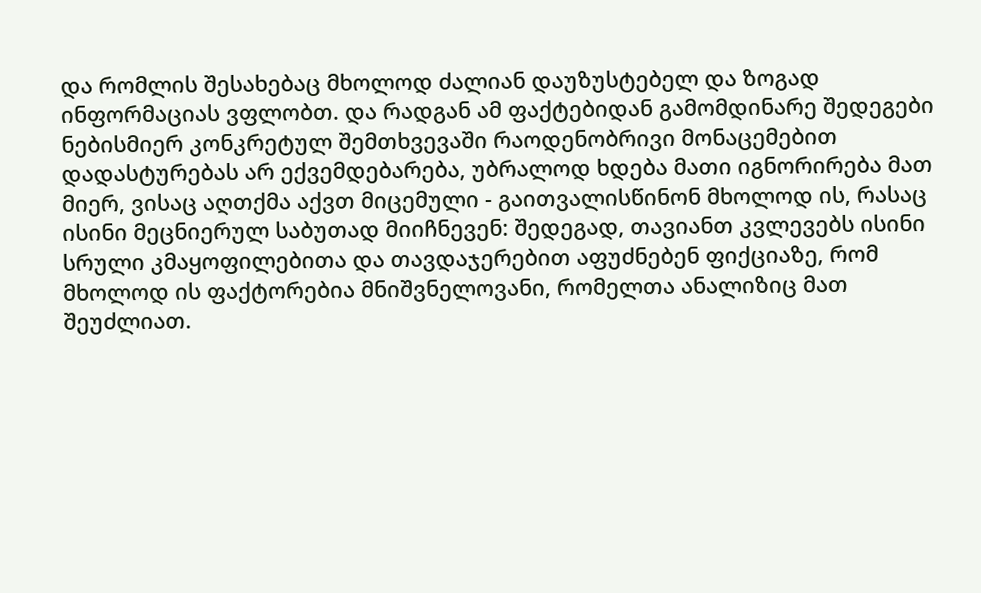და რომლის შესახებაც მხოლოდ ძალიან დაუზუსტებელ და ზოგად ინფორმაციას ვფლობთ. და რადგან ამ ფაქტებიდან გამომდინარე შედეგები ნებისმიერ კონკრეტულ შემთხვევაში რაოდენობრივი მონაცემებით დადასტურებას არ ექვემდებარება, უბრალოდ ხდება მათი იგნორირება მათ მიერ, ვისაც აღთქმა აქვთ მიცემული - გაითვალისწინონ მხოლოდ ის, რასაც ისინი მეცნიერულ საბუთად მიიჩნევენ: შედეგად, თავიანთ კვლევებს ისინი სრული კმაყოფილებითა და თავდაჯერებით აფუძნებენ ფიქციაზე, რომ მხოლოდ ის ფაქტორებია მნიშვნელოვანი, რომელთა ანალიზიც მათ შეუძლიათ.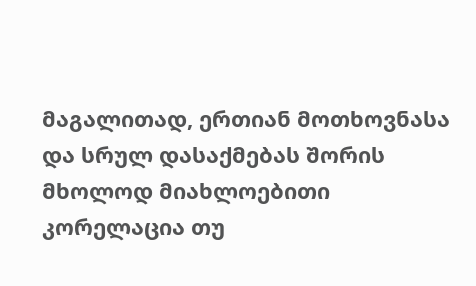მაგალითად, ერთიან მოთხოვნასა და სრულ დასაქმებას შორის მხოლოდ მიახლოებითი კორელაცია თუ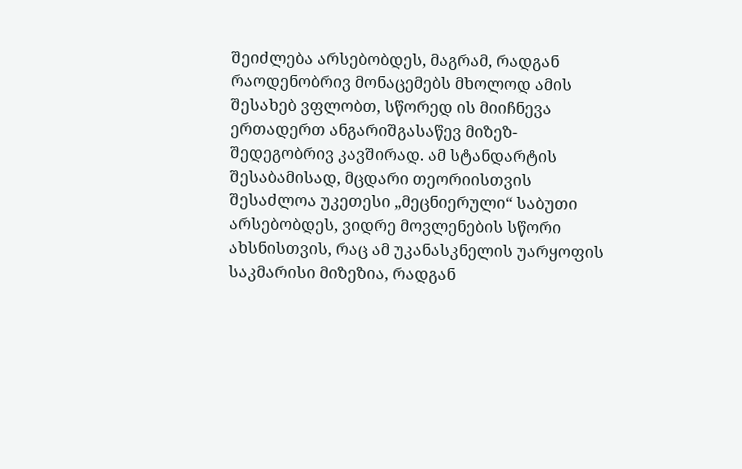შეიძლება არსებობდეს, მაგრამ, რადგან რაოდენობრივ მონაცემებს მხოლოდ ამის შესახებ ვფლობთ, სწორედ ის მიიჩნევა ერთადერთ ანგარიშგასაწევ მიზეზ-შედეგობრივ კავშირად. ამ სტანდარტის შესაბამისად, მცდარი თეორიისთვის შესაძლოა უკეთესი „მეცნიერული“ საბუთი არსებობდეს, ვიდრე მოვლენების სწორი ახსნისთვის, რაც ამ უკანასკნელის უარყოფის საკმარისი მიზეზია, რადგან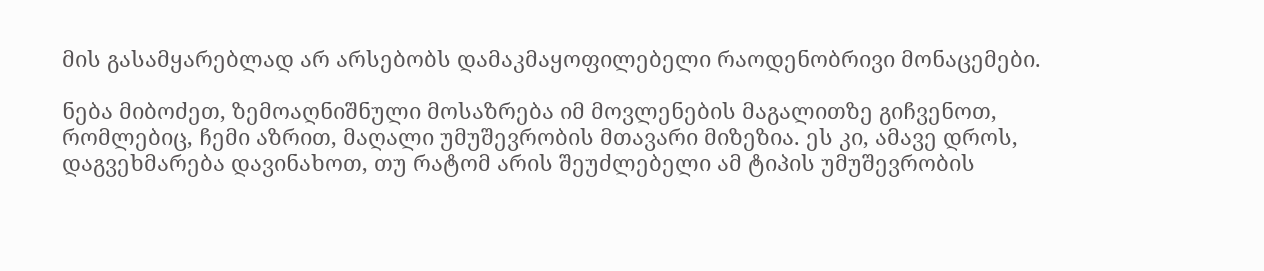მის გასამყარებლად არ არსებობს დამაკმაყოფილებელი რაოდენობრივი მონაცემები.

ნება მიბოძეთ, ზემოაღნიშნული მოსაზრება იმ მოვლენების მაგალითზე გიჩვენოთ, რომლებიც, ჩემი აზრით, მაღალი უმუშევრობის მთავარი მიზეზია. ეს კი, ამავე დროს, დაგვეხმარება დავინახოთ, თუ რატომ არის შეუძლებელი ამ ტიპის უმუშევრობის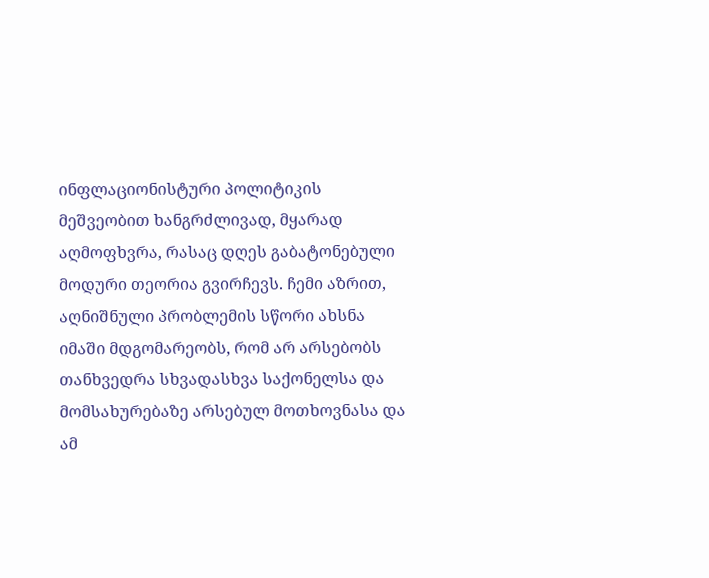ინფლაციონისტური პოლიტიკის მეშვეობით ხანგრძლივად, მყარად აღმოფხვრა, რასაც დღეს გაბატონებული მოდური თეორია გვირჩევს. ჩემი აზრით, აღნიშნული პრობლემის სწორი ახსნა იმაში მდგომარეობს, რომ არ არსებობს თანხვედრა სხვადასხვა საქონელსა და მომსახურებაზე არსებულ მოთხოვნასა და ამ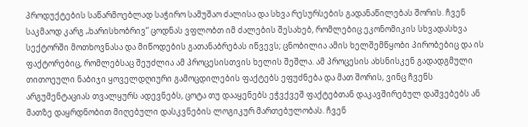პროდუქტების საწარმოებლად საჭირო სამუშაო ძალისა და სხვა რესურსების გადანაწილებას შორის. ჩვენ საკმაოდ კარგ „ხარისხობრივ“ ცოდნას ვფლობთ იმ ძალების შესახებ, რომლებიც ეკონომიკის სხვადასხვა სექტორში მოთხოვნასა და მიწოდების გათანაბრებას იწვევს; ცნობილია ამის ხელშემწყობი პირობებიც და ის ფაქტორებიც, რომლებსაც შეუძლია ამ პროცესისთვის ხელის შეშლა. ამ პროცესის ახსნისკენ გადადგმული თითოეული ნაბიჯი ყოველდღიური გამოცდილების ფაქტებს ეფუძნება და მათ შორის, ვინც ჩვენს არგუმენტაციას თვალყურს ადევნებს, ცოტა თუ დააყენებს ეჭვქვეშ ფაქტებთან დაკავშირებულ დაშვებებს ან მათზე დაყრდნობით მიღებული დასკვნების ლოგიკურ მართებულობას. ჩვენ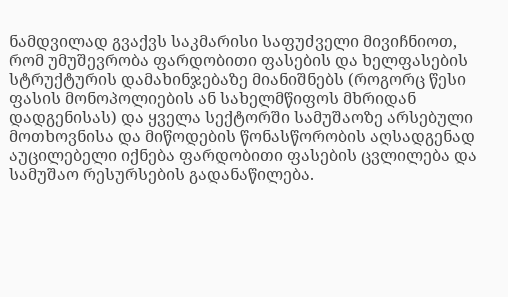ნამდვილად გვაქვს საკმარისი საფუძველი მივიჩნიოთ, რომ უმუშევრობა ფარდობითი ფასების და ხელფასების სტრუქტურის დამახინჯებაზე მიანიშნებს (როგორც წესი ფასის მონოპოლიების ან სახელმწიფოს მხრიდან დადგენისას) და ყველა სექტორში სამუშაოზე არსებული მოთხოვნისა და მიწოდების წონასწორობის აღსადგენად აუცილებელი იქნება ფარდობითი ფასების ცვლილება და სამუშაო რესურსების გადანაწილება.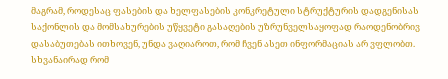მაგრამ, როდესაც ფასების და ხელფასების კონკრეტული სტრუქტურის დადგენისას საქონლის და მომსახურების უწყვეტი გასაღების უზრუნველსაყოფად რაოდენობრივ დასაბუთებას ითხოვენ, უნდა ვაღიაროთ, რომ ჩვენ ასეთ ინფორმაციას არ ვფლობთ. სხვანაირად რომ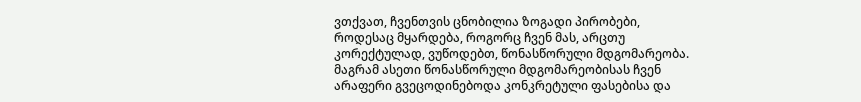ვთქვათ, ჩვენთვის ცნობილია ზოგადი პირობები, როდესაც მყარდება, როგორც ჩვენ მას, არცთუ კორექტულად, ვუწოდებთ, წონასწორული მდგომარეობა. მაგრამ ასეთი წონასწორული მდგომარეობისას ჩვენ არაფერი გვეცოდინებოდა კონკრეტული ფასებისა და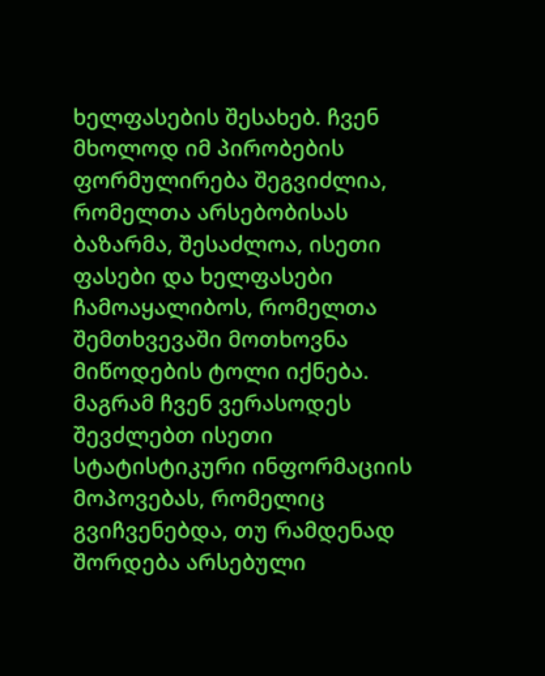ხელფასების შესახებ. ჩვენ მხოლოდ იმ პირობების ფორმულირება შეგვიძლია, რომელთა არსებობისას ბაზარმა, შესაძლოა, ისეთი ფასები და ხელფასები ჩამოაყალიბოს, რომელთა შემთხვევაში მოთხოვნა მიწოდების ტოლი იქნება. მაგრამ ჩვენ ვერასოდეს შევძლებთ ისეთი სტატისტიკური ინფორმაციის მოპოვებას, რომელიც გვიჩვენებდა, თუ რამდენად შორდება არსებული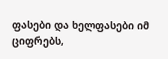ფასები და ხელფასები იმ ციფრებს,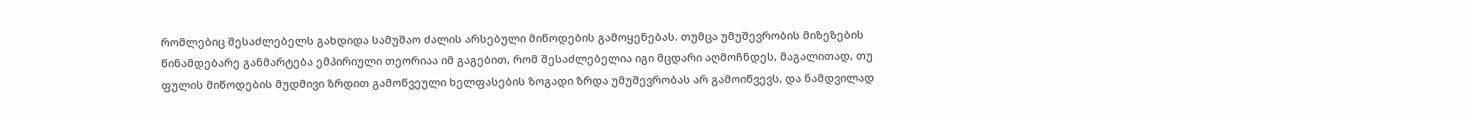რომლებიც შესაძლებელს გახდიდა სამუშაო ძალის არსებული მიწოდების გამოყენებას. თუმცა უმუშევრობის მიზეზების წინამდებარე განმარტება ემპირიული თეორიაა იმ გაგებით, რომ შესაძლებელია იგი მცდარი აღმოჩნდეს, მაგალითად, თუ ფულის მიწოდების მუდმივი ზრდით გამოწვეული ხელფასების ზოგადი ზრდა უმუშევრობას არ გამოიწვევს, და ნამდვილად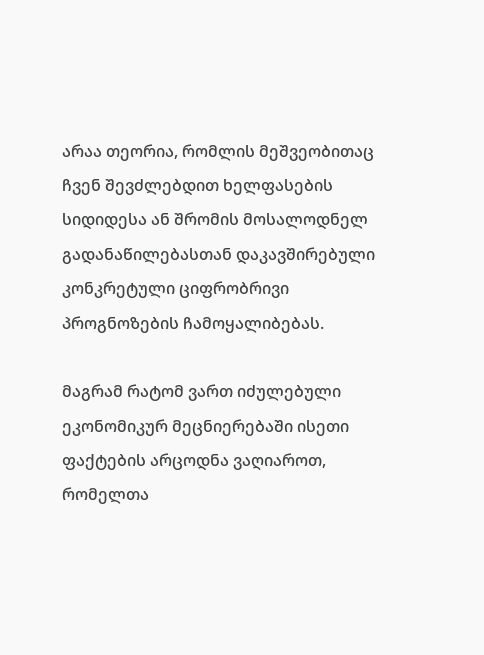არაა თეორია, რომლის მეშვეობითაც ჩვენ შევძლებდით ხელფასების სიდიდესა ან შრომის მოსალოდნელ გადანაწილებასთან დაკავშირებული კონკრეტული ციფრობრივი პროგნოზების ჩამოყალიბებას.

მაგრამ რატომ ვართ იძულებული ეკონომიკურ მეცნიერებაში ისეთი ფაქტების არცოდნა ვაღიაროთ, რომელთა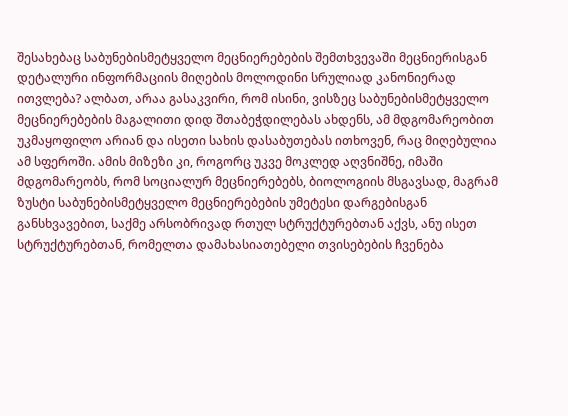შესახებაც საბუნებისმეტყველო მეცნიერებების შემთხვევაში მეცნიერისგან დეტალური ინფორმაციის მიღების მოლოდინი სრულიად კანონიერად ითვლება? ალბათ, არაა გასაკვირი, რომ ისინი, ვისზეც საბუნებისმეტყველო მეცნიერებების მაგალითი დიდ შთაბეჭდილებას ახდენს, ამ მდგომარეობით უკმაყოფილო არიან და ისეთი სახის დასაბუთებას ითხოვენ, რაც მიღებულია ამ სფეროში. ამის მიზეზი კი, როგორც უკვე მოკლედ აღვნიშნე, იმაში მდგომარეობს, რომ სოციალურ მეცნიერებებს, ბიოლოგიის მსგავსად, მაგრამ ზუსტი საბუნებისმეტყველო მეცნიერებების უმეტესი დარგებისგან განსხვავებით, საქმე არსობრივად რთულ სტრუქტურებთან აქვს, ანუ ისეთ სტრუქტურებთან, რომელთა დამახასიათებელი თვისებების ჩვენება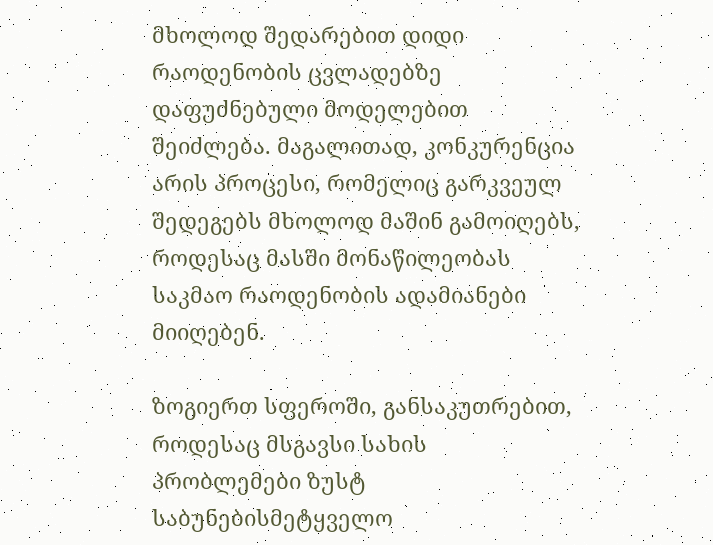მხოლოდ შედარებით დიდი რაოდენობის ცვლადებზე დაფუძნებული მოდელებით შეიძლება. მაგალითად, კონკურენცია არის პროცესი, რომელიც გარკვეულ შედეგებს მხოლოდ მაშინ გამოიღებს, როდესაც მასში მონაწილეობას საკმაო რაოდენობის ადამიანები მიიღებენ.

ზოგიერთ სფეროში, განსაკუთრებით, როდესაც მსგავსი სახის პრობლემები ზუსტ საბუნებისმეტყველო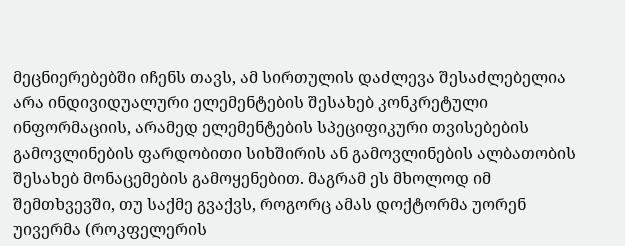მეცნიერებებში იჩენს თავს, ამ სირთულის დაძლევა შესაძლებელია არა ინდივიდუალური ელემენტების შესახებ კონკრეტული ინფორმაციის, არამედ ელემენტების სპეციფიკური თვისებების გამოვლინების ფარდობითი სიხშირის ან გამოვლინების ალბათობის შესახებ მონაცემების გამოყენებით. მაგრამ ეს მხოლოდ იმ შემთხვევში, თუ საქმე გვაქვს, როგორც ამას დოქტორმა უორენ უივერმა (როკფელერის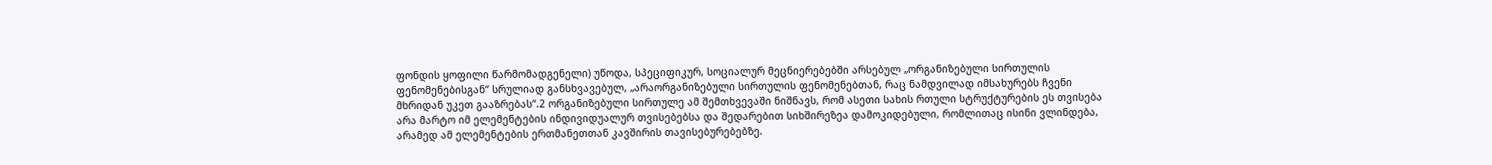ფონდის ყოფილი წარმომადგენელი) უწოდა, სპეციფიკურ, სოციალურ მეცნიერებებში არსებულ „ორგანიზებული სირთულის ფენომენებისგან“ სრულიად განსხვავებულ, „არაორგანიზებული სირთულის ფენომენებთან, რაც ნამდვილად იმსახურებს ჩვენი მხრიდან უკეთ გააზრებას“.2 ორგანიზებული სირთულე ამ შემთხვევაში ნიშნავს, რომ ასეთი სახის რთული სტრუქტურების ეს თვისება არა მარტო იმ ელემენტების ინდივიდუალურ თვისებებსა და შედარებით სიხშირეზეა დამოკიდებული, რომლითაც ისინი ვლინდება, არამედ ამ ელემენტების ერთმანეთთან კავშირის თავისებურებებზე.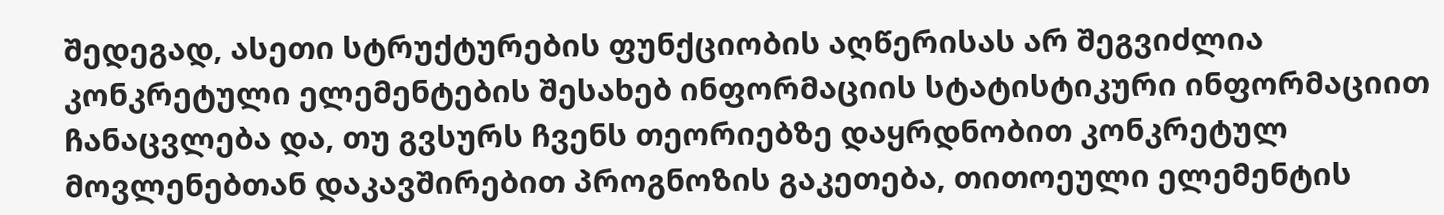შედეგად, ასეთი სტრუქტურების ფუნქციობის აღწერისას არ შეგვიძლია კონკრეტული ელემენტების შესახებ ინფორმაციის სტატისტიკური ინფორმაციით ჩანაცვლება და, თუ გვსურს ჩვენს თეორიებზე დაყრდნობით კონკრეტულ მოვლენებთან დაკავშირებით პროგნოზის გაკეთება, თითოეული ელემენტის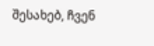შესახებ, ჩვენ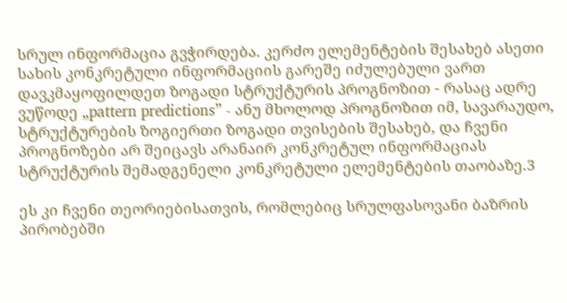სრულ ინფორმაცია გვჭირდება. კერძო ელემენტების შესახებ ასეთი სახის კონკრეტული ინფორმაციის გარეშე იძულებული ვართ დავკმაყოფილდეთ ზოგადი სტრუქტურის პროგნოზით - რასაც ადრე ვუწოდე „pattern predictions” - ანუ მხოლოდ პროგნოზით იმ, სავარაუდო, სტრუქტურების ზოგიერთი ზოგადი თვისების შესახებ, და ჩვენი პროგნოზები არ შეიცავს არანაირ კონკრეტულ ინფორმაციას სტრუქტურის შემადგენელი კონკრეტული ელემენტების თაობაზე.3

ეს კი ჩვენი თეორიებისათვის, რომლებიც სრულფასოვანი ბაზრის პირობებში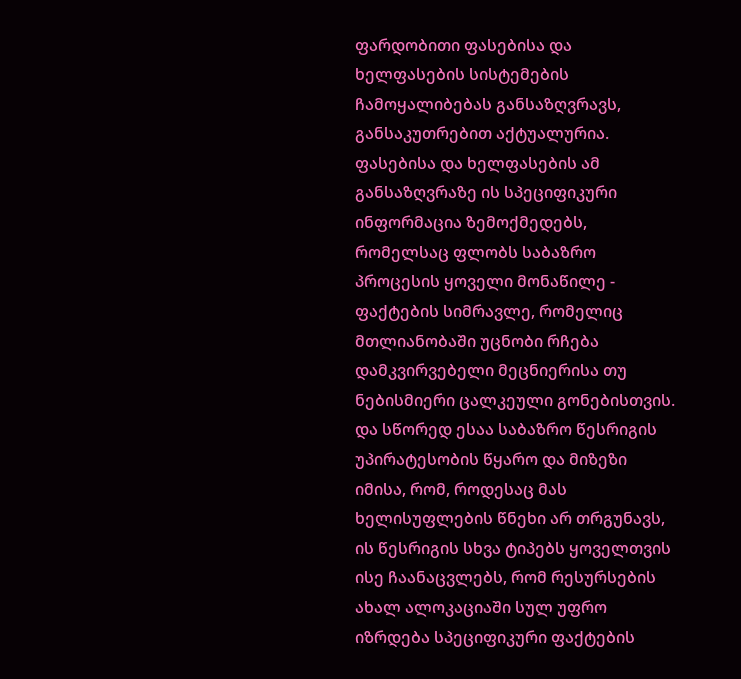ფარდობითი ფასებისა და ხელფასების სისტემების ჩამოყალიბებას განსაზღვრავს, განსაკუთრებით აქტუალურია. ფასებისა და ხელფასების ამ განსაზღვრაზე ის სპეციფიკური ინფორმაცია ზემოქმედებს, რომელსაც ფლობს საბაზრო პროცესის ყოველი მონაწილე - ფაქტების სიმრავლე, რომელიც მთლიანობაში უცნობი რჩება დამკვირვებელი მეცნიერისა თუ ნებისმიერი ცალკეული გონებისთვის. და სწორედ ესაა საბაზრო წესრიგის უპირატესობის წყარო და მიზეზი იმისა, რომ, როდესაც მას ხელისუფლების წნეხი არ თრგუნავს, ის წესრიგის სხვა ტიპებს ყოველთვის ისე ჩაანაცვლებს, რომ რესურსების ახალ ალოკაციაში სულ უფრო იზრდება სპეციფიკური ფაქტების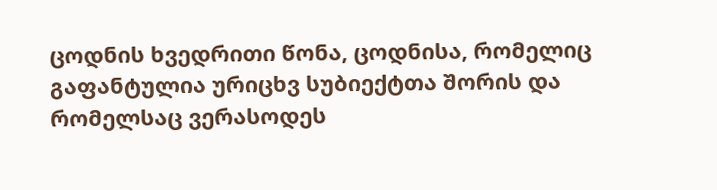ცოდნის ხვედრითი წონა, ცოდნისა, რომელიც გაფანტულია ურიცხვ სუბიექტთა შორის და რომელსაც ვერასოდეს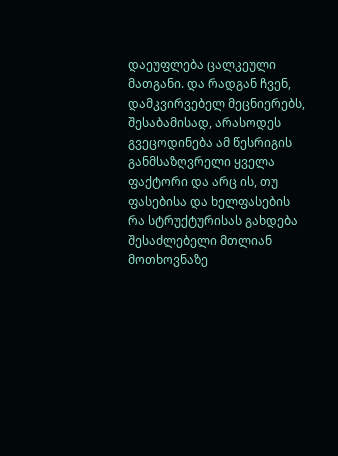დაეუფლება ცალკეული მათგანი. და რადგან ჩვენ, დამკვირვებელ მეცნიერებს, შესაბამისად, არასოდეს გვეცოდინება ამ წესრიგის განმსაზღვრელი ყველა ფაქტორი და არც ის, თუ ფასებისა და ხელფასების რა სტრუქტურისას გახდება შესაძლებელი მთლიან მოთხოვნაზე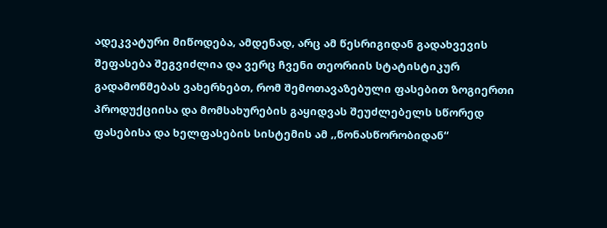ადეკვატური მიწოდება, ამდენად, არც ამ წესრიგიდან გადახვევის შეფასება შეგვიძლია და ვერც ჩვენი თეორიის სტატისტიკურ გადამოწმებას ვახერხებთ, რომ შემოთავაზებული ფასებით ზოგიერთი პროდუქციისა და მომსახურების გაყიდვას შეუძლებელს სწორედ ფასებისა და ხელფასების სისტემის ამ ,,წონასწორობიდან“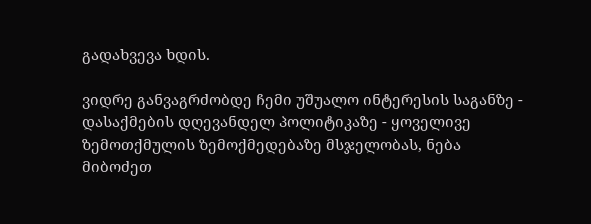გადახვევა ხდის.

ვიდრე განვაგრძობდე ჩემი უშუალო ინტერესის საგანზე - დასაქმების დღევანდელ პოლიტიკაზე - ყოველივე ზემოთქმულის ზემოქმედებაზე მსჯელობას, ნება მიბოძეთ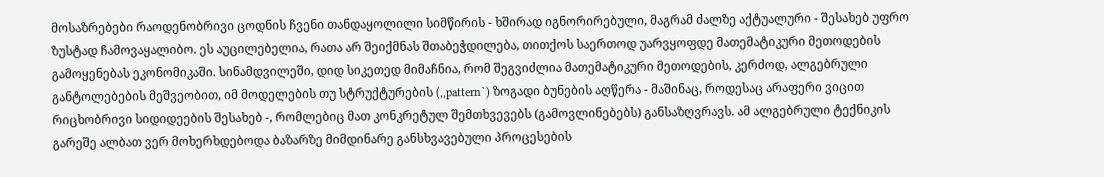მოსაზრებები რაოდენობრივი ცოდნის ჩვენი თანდაყოლილი სიმწირის - ხშირად იგნორირებული, მაგრამ ძალზე აქტუალური - შესახებ უფრო ზუსტად ჩამოვაყალიბო. ეს აუცილებელია, რათა არ შეიქმნას შთაბეჭდილება, თითქოს საერთოდ უარვყოფდე მათემატიკური მეთოდების გამოყენებას ეკონომიკაში. სინამდვილეში, დიდ სიკეთედ მიმაჩნია, რომ შეგვიძლია მათემატიკური მეთოდების, კერძოდ, ალგებრული განტოლებების მეშვეობით, იმ მოდელების თუ სტრუქტურების (,,pattern`) ზოგადი ბუნების აღწერა - მაშინაც, როდესაც არაფერი ვიცით რიცხობრივი სიდიდეების შესახებ -, რომლებიც მათ კონკრეტულ შემთხვევებს (გამოვლინებებს) განსაზღვრავს. ამ ალგებრული ტექნიკის გარეშე ალბათ ვერ მოხერხდებოდა ბაზარზე მიმდინარე განსხვავებული პროცესების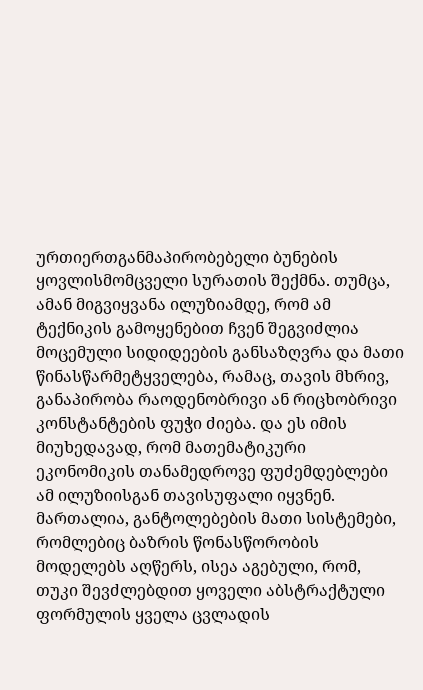ურთიერთგანმაპირობებელი ბუნების ყოვლისმომცველი სურათის შექმნა. თუმცა, ამან მიგვიყვანა ილუზიამდე, რომ ამ ტექნიკის გამოყენებით ჩვენ შეგვიძლია მოცემული სიდიდეების განსაზღვრა და მათი წინასწარმეტყველება, რამაც, თავის მხრივ, განაპირობა რაოდენობრივი ან რიცხობრივი კონსტანტების ფუჭი ძიება. და ეს იმის მიუხედავად, რომ მათემატიკური ეკონომიკის თანამედროვე ფუძემდებლები ამ ილუზიისგან თავისუფალი იყვნენ. მართალია, განტოლებების მათი სისტემები, რომლებიც ბაზრის წონასწორობის მოდელებს აღწერს, ისეა აგებული, რომ, თუკი შევძლებდით ყოველი აბსტრაქტული ფორმულის ყველა ცვლადის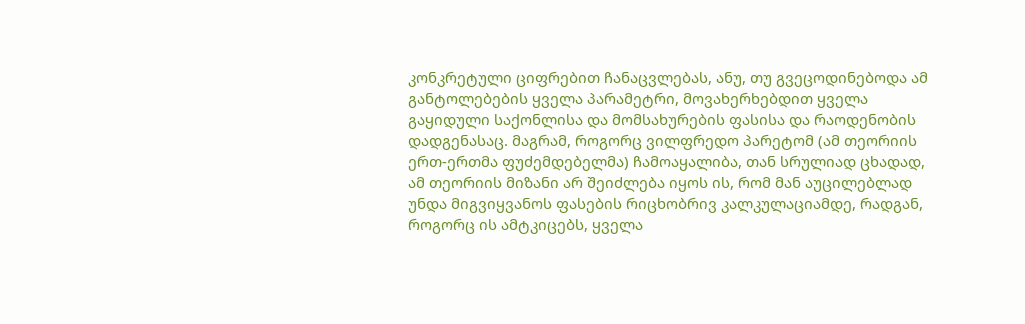კონკრეტული ციფრებით ჩანაცვლებას, ანუ, თუ გვეცოდინებოდა ამ განტოლებების ყველა პარამეტრი, მოვახერხებდით ყველა გაყიდული საქონლისა და მომსახურების ფასისა და რაოდენობის დადგენასაც. მაგრამ, როგორც ვილფრედო პარეტომ (ამ თეორიის ერთ-ერთმა ფუძემდებელმა) ჩამოაყალიბა, თან სრულიად ცხადად, ამ თეორიის მიზანი არ შეიძლება იყოს ის, რომ მან აუცილებლად უნდა მიგვიყვანოს ფასების რიცხობრივ კალკულაციამდე, რადგან, როგორც ის ამტკიცებს, ყველა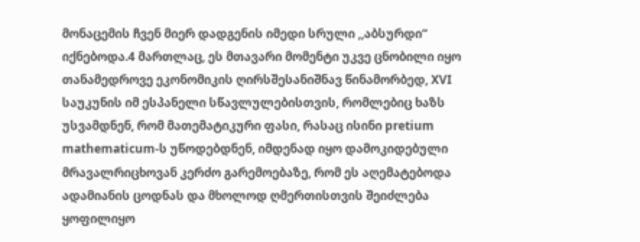მონაცემის ჩვენ მიერ დადგენის იმედი სრული ,,აბსურდი“ იქნებოდა.4 მართლაც, ეს მთავარი მომენტი უკვე ცნობილი იყო თანამედროვე ეკონომიკის ღირსშესანიშნავ წინამორბედ, XVI საუკუნის იმ ესპანელი სწავლულებისთვის, რომლებიც ხაზს უსვამდნენ, რომ მათემატიკური ფასი, რასაც ისინი pretium mathematicum-ს უწოდებდნენ, იმდენად იყო დამოკიდებული მრავალრიცხოვან კერძო გარემოებაზე, რომ ეს აღემატებოდა ადამიანის ცოდნას და მხოლოდ ღმერთისთვის შეიძლება ყოფილიყო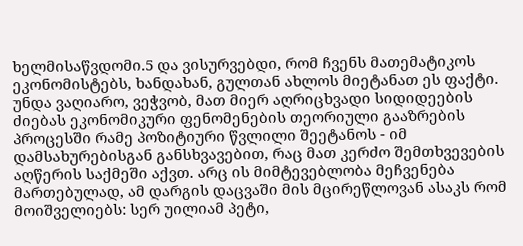ხელმისაწვდომი.5 და ვისურვებდი, რომ ჩვენს მათემატიკოს ეკონომისტებს, ხანდახან, გულთან ახლოს მიეტანათ ეს ფაქტი. უნდა ვაღიარო, ვეჭვობ, მათ მიერ აღრიცხვადი სიდიდეების ძიებას ეკონომიკური ფენომენების თეორიული გააზრების პროცესში რამე პოზიტიური წვლილი შეეტანოს - იმ დამსახურებისგან განსხვავებით, რაც მათ კერძო შემთხვევების აღწერის საქმეში აქვთ. არც ის მიმტევებლობა მეჩვენება მართებულად, ამ დარგის დაცვაში მის მცირეწლოვან ასაკს რომ მოიშველიებს: სერ უილიამ პეტი,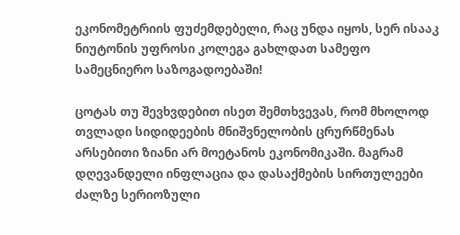ეკონომეტრიის ფუძემდებელი, რაც უნდა იყოს, სერ ისააკ ნიუტონის უფროსი კოლეგა გახლდათ სამეფო სამეცნიერო საზოგადოებაში!

ცოტას თუ შევხვდებით ისეთ შემთხვევას, რომ მხოლოდ თვლადი სიდიდეების მნიშვნელობის ცრურწმენას არსებითი ზიანი არ მოეტანოს ეკონომიკაში. მაგრამ დღევანდელი ინფლაცია და დასაქმების სირთულეები ძალზე სერიოზული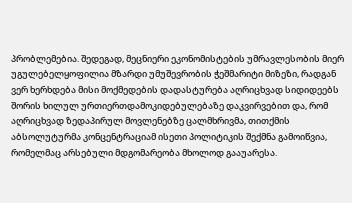პრობლემებია. შედეგად, მეცნიერი ეკონომისტების უმრავლესობის მიერ უგულებელყოფილია მზარდი უმუშევრობის ჭეშმარიტი მიზეზი, რადგან ვერ ხერხდება მისი მოქმედების დადასტურება აღრიცხვად სიდიდეებს შორის ხილულ ურთიერთდამოკიდებულებაზე დაკვირვებით და, რომ აღრიცხვად ზედაპირულ მოვლენებზე ცალმხრივმა, თითქმის აბსოლუტურმა კონცენტრაციამ ისეთი პოლიტიკის შექმნა გამოიწვია, რომელმაც არსებული მდგომარეობა მხოლოდ გააუარესა.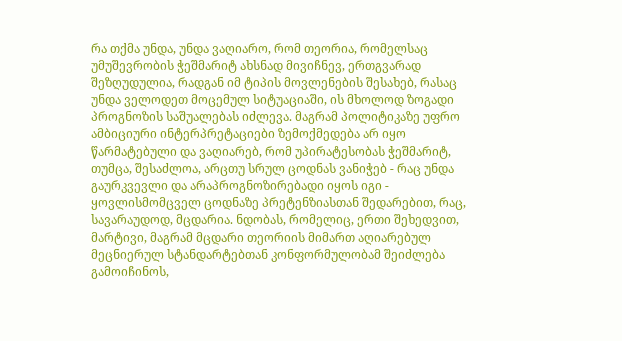რა თქმა უნდა, უნდა ვაღიარო, რომ თეორია, რომელსაც უმუშევრობის ჭეშმარიტ ახსნად მივიჩნევ, ერთგვარად შეზღუდულია, რადგან იმ ტიპის მოვლენების შესახებ, რასაც უნდა ველოდეთ მოცემულ სიტუაციაში, ის მხოლოდ ზოგადი პროგნოზის საშუალებას იძლევა. მაგრამ პოლიტიკაზე უფრო ამბიციური ინტერპრეტაციები ზემოქმედება არ იყო წარმატებული და ვაღიარებ, რომ უპირატესობას ჭეშმარიტ, თუმცა, შესაძლოა, არცთუ სრულ ცოდნას ვანიჭებ - რაც უნდა გაურკვევლი და არაპროგნოზირებადი იყოს იგი - ყოვლისმომცველ ცოდნაზე პრეტენზიასთან შედარებით, რაც, სავარაუდოდ, მცდარია. ნდობას, რომელიც, ერთი შეხედვით, მარტივი, მაგრამ მცდარი თეორიის მიმართ აღიარებულ მეცნიერულ სტანდარტებთან კონფორმულობამ შეიძლება გამოიჩინოს,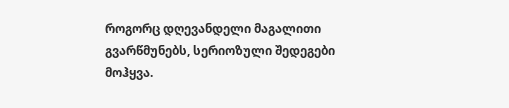როგორც დღევანდელი მაგალითი გვარწმუნებს, სერიოზული შედეგები მოჰყვა.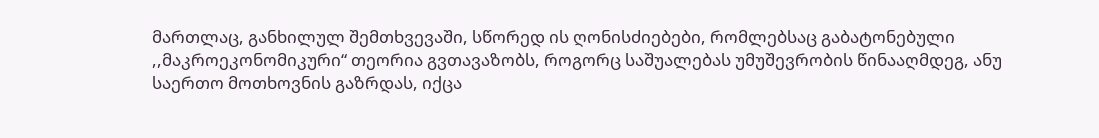მართლაც, განხილულ შემთხვევაში, სწორედ ის ღონისძიებები, რომლებსაც გაბატონებული ,,მაკროეკონომიკური“ თეორია გვთავაზობს, როგორც საშუალებას უმუშევრობის წინააღმდეგ, ანუ საერთო მოთხოვნის გაზრდას, იქცა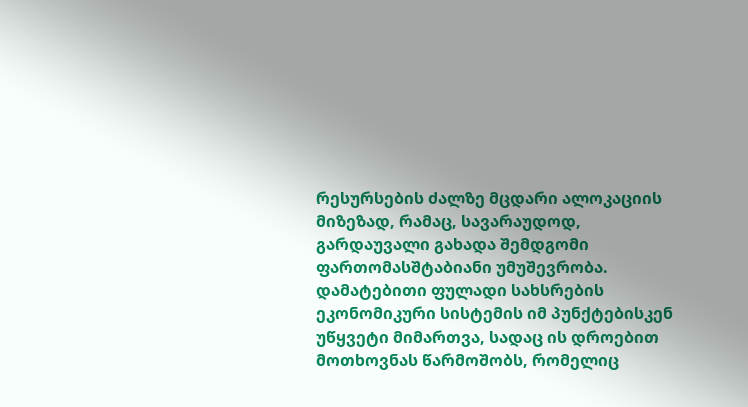რესურსების ძალზე მცდარი ალოკაციის მიზეზად, რამაც, სავარაუდოდ, გარდაუვალი გახადა შემდგომი ფართომასშტაბიანი უმუშევრობა. დამატებითი ფულადი სახსრების ეკონომიკური სისტემის იმ პუნქტებისკენ უწყვეტი მიმართვა, სადაც ის დროებით მოთხოვნას წარმოშობს, რომელიც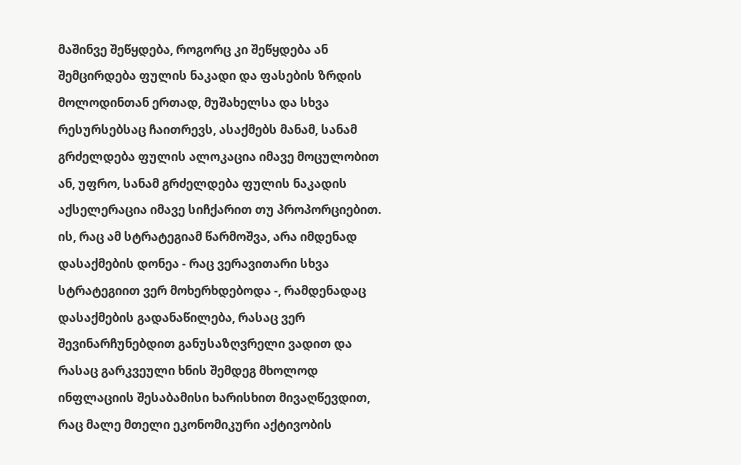მაშინვე შეწყდება, როგორც კი შეწყდება ან შემცირდება ფულის ნაკადი და ფასების ზრდის მოლოდინთან ერთად, მუშახელსა და სხვა რესურსებსაც ჩაითრევს, ასაქმებს მანამ, სანამ გრძელდება ფულის ალოკაცია იმავე მოცულობით ან, უფრო, სანამ გრძელდება ფულის ნაკადის აქსელერაცია იმავე სიჩქარით თუ პროპორციებით. ის, რაც ამ სტრატეგიამ წარმოშვა, არა იმდენად დასაქმების დონეა - რაც ვერავითარი სხვა სტრატეგიით ვერ მოხერხდებოდა -, რამდენადაც დასაქმების გადანაწილება, რასაც ვერ შევინარჩუნებდით განუსაზღვრელი ვადით და რასაც გარკვეული ხნის შემდეგ მხოლოდ ინფლაციის შესაბამისი ხარისხით მივაღწევდით, რაც მალე მთელი ეკონომიკური აქტივობის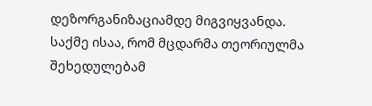დეზორგანიზაციამდე მიგვიყვანდა. საქმე ისაა, რომ მცდარმა თეორიულმა შეხედულებამ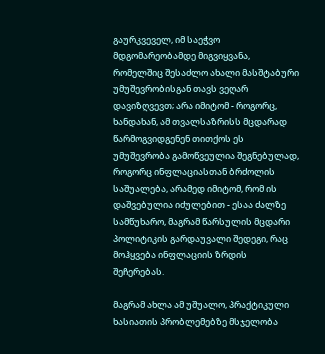გაურკვეველ, იმ საეჭვო მდგომარეობამდე მიგვიყვანა, რომელშიც შესაძლო ახალი მასშტაბური უმუშევრობისგან თავს ვეღარ დავიზღვევთ; არა იმიტომ - როგორც, ხანდახან, ამ თვალსაზრისს მცდარად წარმოგვიდგენენ თითქოს ეს უმუშევრობა გამოწვეულია შეგნებულად, როგორც ინფლაციასთან ბრძოლის საშუალება, არამედ იმიტომ, რომ ის დაშვებულია იძულებით - ესაა ძალზე სამწუხარო, მაგრამ წარსულის მცდარი პოლიტიკის გარდაუვალი შედეგი, რაც მოჰყვება ინფლაციის ზრდის შეჩერებას.

მაგრამ ახლა ამ უშუალო, პრაქტიკული ხასიათის პრობლემებზე მსჯელობა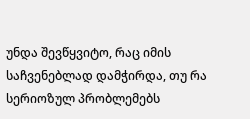უნდა შევწყვიტო, რაც იმის საჩვენებლად დამჭირდა, თუ რა სერიოზულ პრობლემებს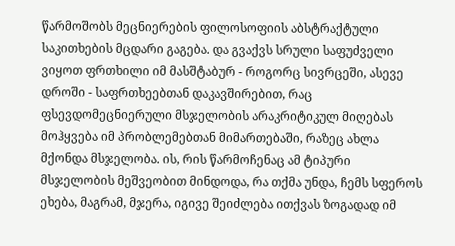წარმოშობს მეცნიერების ფილოსოფიის აბსტრაქტული საკითხების მცდარი გაგება. და გვაქვს სრული საფუძველი ვიყოთ ფრთხილი იმ მასშტაბურ - როგორც სივრცეში, ასევე დროში - საფრთხეებთან დაკავშირებით, რაც ფსევდომეცნიერული მსჯელობის არაკრიტიკულ მიღებას მოჰყვება იმ პრობლემებთან მიმართებაში, რაზეც ახლა მქონდა მსჯელობა. ის, რის წარმოჩენაც ამ ტიპური მსჯელობის მეშვეობით მინდოდა, რა თქმა უნდა, ჩემს სფეროს ეხება, მაგრამ, მჯერა, იგივე შეიძლება ითქვას ზოგადად იმ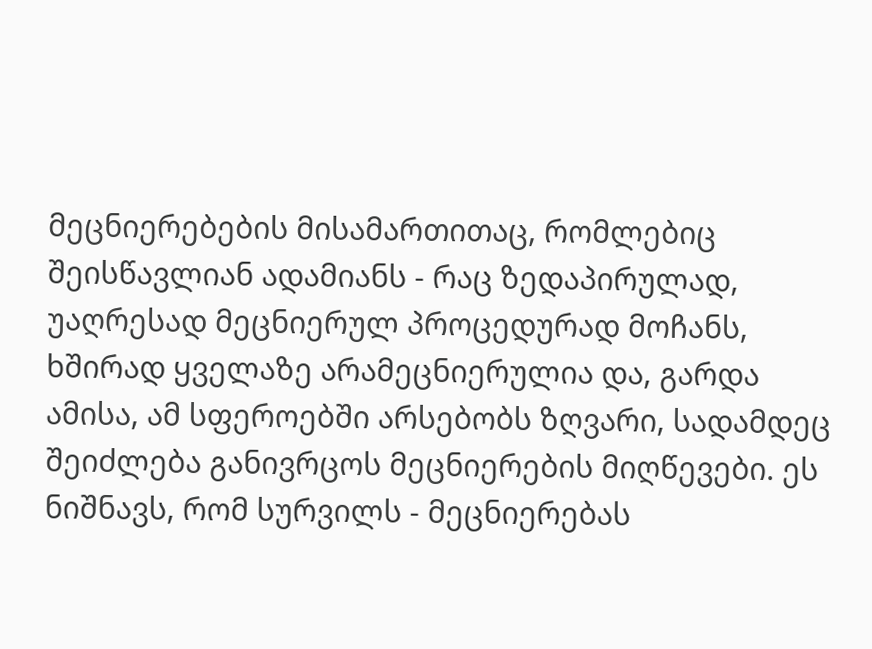მეცნიერებების მისამართითაც, რომლებიც შეისწავლიან ადამიანს - რაც ზედაპირულად, უაღრესად მეცნიერულ პროცედურად მოჩანს, ხშირად ყველაზე არამეცნიერულია და, გარდა ამისა, ამ სფეროებში არსებობს ზღვარი, სადამდეც შეიძლება განივრცოს მეცნიერების მიღწევები. ეს ნიშნავს, რომ სურვილს - მეცნიერებას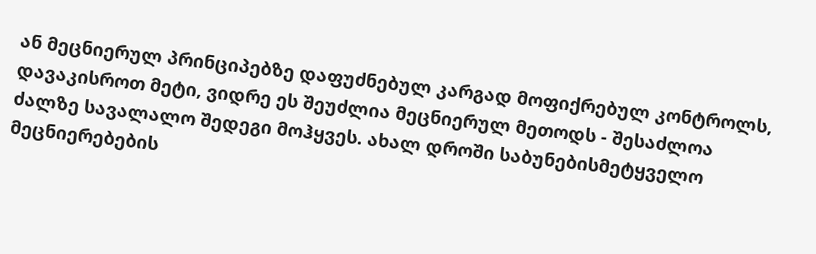ან მეცნიერულ პრინციპებზე დაფუძნებულ კარგად მოფიქრებულ კონტროლს, დავაკისროთ მეტი, ვიდრე ეს შეუძლია მეცნიერულ მეთოდს - შესაძლოა ძალზე სავალალო შედეგი მოჰყვეს. ახალ დროში საბუნებისმეტყველო მეცნიერებების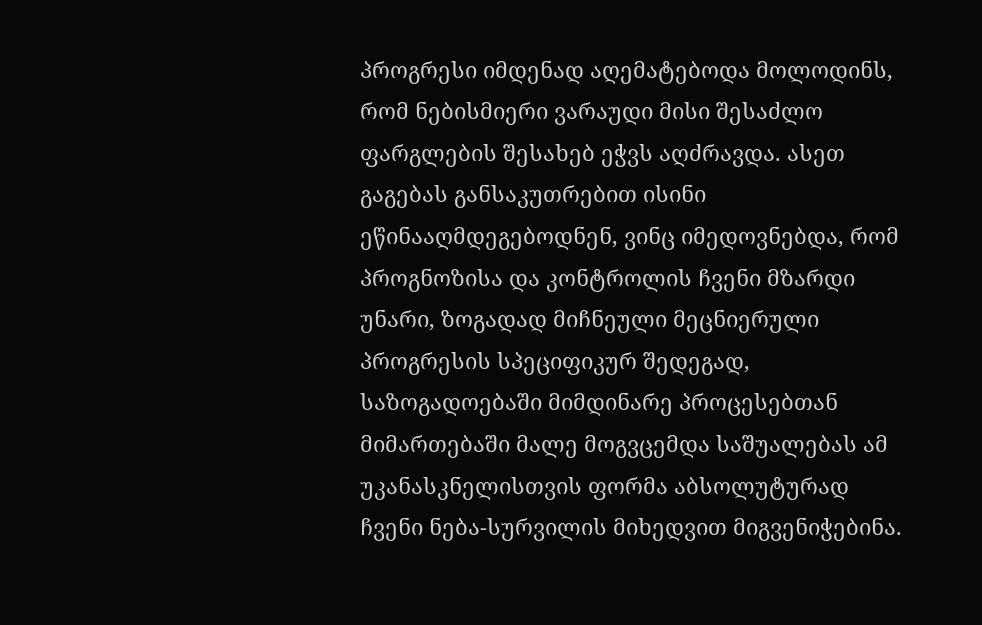პროგრესი იმდენად აღემატებოდა მოლოდინს, რომ ნებისმიერი ვარაუდი მისი შესაძლო ფარგლების შესახებ ეჭვს აღძრავდა. ასეთ გაგებას განსაკუთრებით ისინი ეწინააღმდეგებოდნენ, ვინც იმედოვნებდა, რომ პროგნოზისა და კონტროლის ჩვენი მზარდი უნარი, ზოგადად მიჩნეული მეცნიერული პროგრესის სპეციფიკურ შედეგად, საზოგადოებაში მიმდინარე პროცესებთან მიმართებაში მალე მოგვცემდა საშუალებას ამ უკანასკნელისთვის ფორმა აბსოლუტურად ჩვენი ნება-სურვილის მიხედვით მიგვენიჭებინა.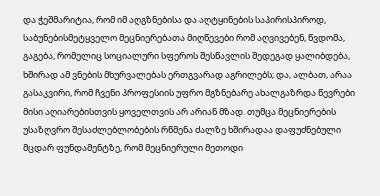და ჭეშმარიტია, რომ იმ აღგზნებისა და აღტყინების საპირისპიროდ, საბუნებისმეტყველო მეცნიერებათა მიღწევები რომ აღვივებენ, წვდომა, გაგება, რომელიც სოციალური სფეროს შესწავლის შედეგად ყალიბდება, ხშირად ამ ვნების მხურვალებას ერთგვარად აგრილებს; და, ალბათ, არაა გასაკვირი, რომ ჩვენი პროფესიის უფრო მგზნებარე ახალგაზრდა წევრები მისი აღიარებისთვის ყოველთვის არ არიან მზად. თუმცა მეცნიერების უსაზღვრო შესაძლებლობების რწმენა ძალზე ხშირადაა დაფუძნებული მცდარ ფუნდამენტზე, რომ მეცნიერული მეთოდი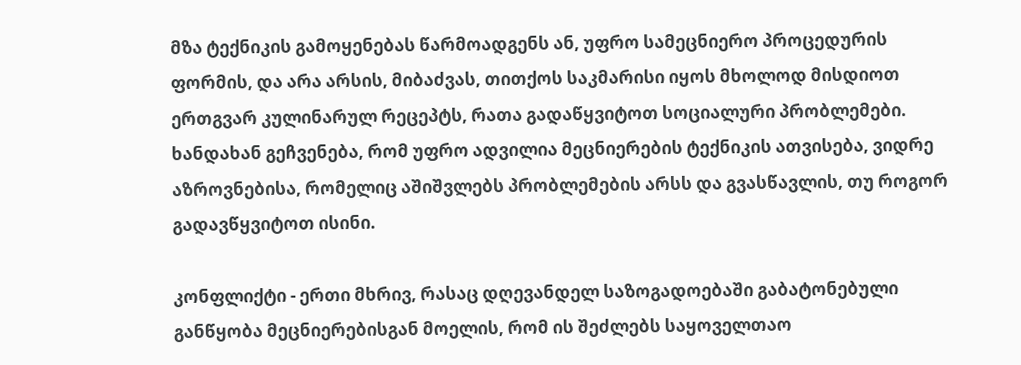მზა ტექნიკის გამოყენებას წარმოადგენს ან, უფრო სამეცნიერო პროცედურის ფორმის, და არა არსის, მიბაძვას, თითქოს საკმარისი იყოს მხოლოდ მისდიოთ ერთგვარ კულინარულ რეცეპტს, რათა გადაწყვიტოთ სოციალური პრობლემები. ხანდახან გეჩვენება, რომ უფრო ადვილია მეცნიერების ტექნიკის ათვისება, ვიდრე აზროვნებისა, რომელიც აშიშვლებს პრობლემების არსს და გვასწავლის, თუ როგორ გადავწყვიტოთ ისინი.

კონფლიქტი - ერთი მხრივ, რასაც დღევანდელ საზოგადოებაში გაბატონებული განწყობა მეცნიერებისგან მოელის, რომ ის შეძლებს საყოველთაო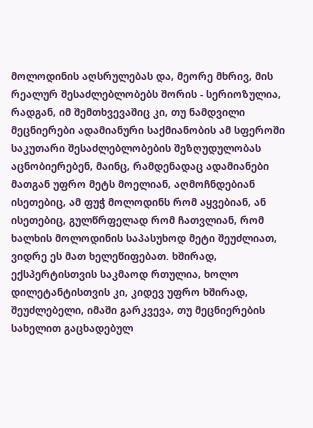მოლოდინის აღსრულებას და, მეორე მხრივ, მის რეალურ შესაძლებლობებს შორის - სერიოზულია, რადგან, იმ შემთხვევაშიც კი, თუ ნამდვილი მეცნიერები ადამიანური საქმიანობის ამ სფეროში საკუთარი შესაძლებლობების შეზღუდულობას აცნობიერებენ, მაინც, რამდენადაც ადამიანები მათგან უფრო მეტს მოელიან, აღმოჩნდებიან ისეთებიც, ამ ფუჭ მოლოდინს რომ აყვებიან, ან ისეთებიც, გულწრფელად რომ ჩათვლიან, რომ ხალხის მოლოდინის საპასუხოდ მეტი შეუძლიათ, ვიდრე ეს მათ ხელეწიფებათ. ხშირად, ექსპერტისთვის საკმაოდ რთულია, ხოლო დილეტანტისთვის კი, კიდევ უფრო ხშირად, შეუძლებელი, იმაში გარკვევა, თუ მეცნიერების სახელით გაცხადებულ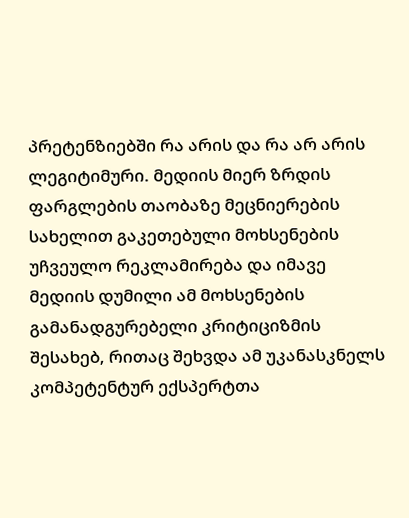პრეტენზიებში რა არის და რა არ არის ლეგიტიმური. მედიის მიერ ზრდის ფარგლების თაობაზე მეცნიერების სახელით გაკეთებული მოხსენების უჩვეულო რეკლამირება და იმავე მედიის დუმილი ამ მოხსენების გამანადგურებელი კრიტიციზმის შესახებ, რითაც შეხვდა ამ უკანასკნელს კომპეტენტურ ექსპერტთა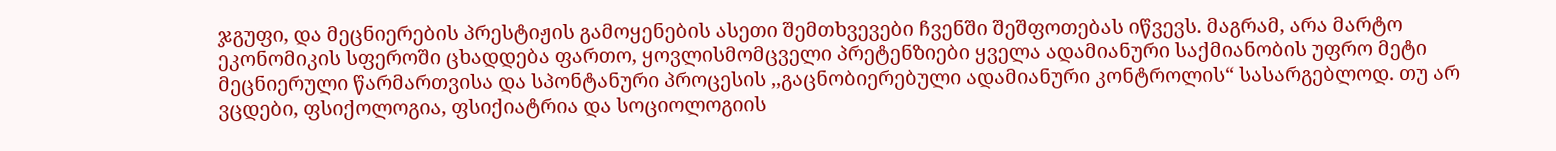ჯგუფი, და მეცნიერების პრესტიჟის გამოყენების ასეთი შემთხვევები ჩვენში შეშფოთებას იწვევს. მაგრამ, არა მარტო ეკონომიკის სფეროში ცხადდება ფართო, ყოვლისმომცველი პრეტენზიები ყველა ადამიანური საქმიანობის უფრო მეტი მეცნიერული წარმართვისა და სპონტანური პროცესის ,,გაცნობიერებული ადამიანური კონტროლის“ სასარგებლოდ. თუ არ ვცდები, ფსიქოლოგია, ფსიქიატრია და სოციოლოგიის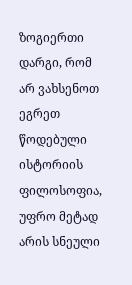ზოგიერთი დარგი, რომ არ ვახსენოთ ეგრეთ წოდებული ისტორიის ფილოსოფია, უფრო მეტად არის სნეული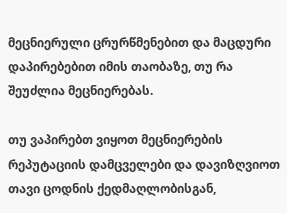მეცნიერული ცრურწმენებით და მაცდური დაპირებებით იმის თაობაზე, თუ რა შეუძლია მეცნიერებას.

თუ ვაპირებთ ვიყოთ მეცნიერების რეპუტაციის დამცველები და დავიზღვიოთ თავი ცოდნის ქედმაღლობისგან,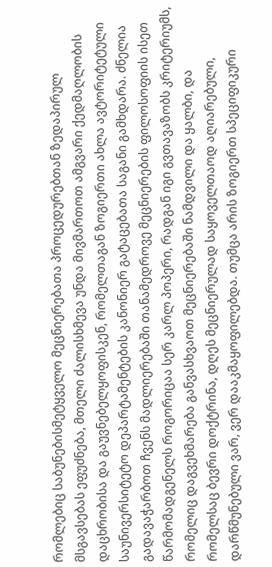რომლებიც საბუნებისმეტყველო მეცნიერებათა პროცედურებთან ზედაპირულ მსგავსებას ეფუძნება, მთელი ძალისხმევა უნდა მივმართოთ ამგვარი ქედმაღლობის დაცხრობისა და გაუვნებელყოფისკენ, რომელთაგან ზოგიერთი ახლა ავტორიტეტული საუნივერსიტეტო დეპარტამენტების კანონიერ გატაცებათა საგანი გამხდარა. ძნელია გადავაჭარბოთ ჩვენს მადლიერებაში თანამედროვე მეცნიერების ფილოსოფიის ისეთ წარმომადგენელს როგორიცაა სერ კარლ პოპერი, რადგან იგი გვთავაზობს კრიტერიუმს, რომელიც დაგვეხმარება განვასხვაოთ მეცნიერებაში ნამდვილი და ყალბი, და რომელსაც ბევრი დოქტრინა, დღეს მეცნიერულად საყოველთაოდ აღიარებული, დარწმუნებული ვარ, ვერ დააკმაყოფილებდა. თუმცა არის ზოგიერთ სპეციფიკური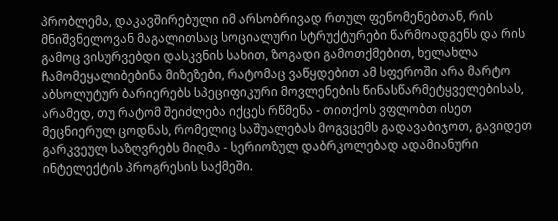პრობლემა, დაკავშირებული იმ არსობრივად რთულ ფენომენებთან, რის მნიშვნელოვან მაგალითსაც სოციალური სტრუქტურები წარმოადგენს და რის გამოც ვისურვებდი დასკვნის სახით, ზოგადი გამოთქმებით, ხელახლა ჩამომეყალიბებინა მიზეზები, რატომაც ვაწყდებით ამ სფეროში არა მარტო აბსოლუტურ ბარიერებს სპეციფიკური მოვლენების წინასწარმეტყველებისას, არამედ, თუ რატომ შეიძლება იქცეს რწმენა - თითქოს ვფლობთ ისეთ მეცნიერულ ცოდნას, რომელიც საშუალებას მოგვცემს გადავაბიჯოთ, გავიდეთ გარკვეულ საზღვრებს მიღმა - სერიოზულ დაბრკოლებად ადამიანური ინტელექტის პროგრესის საქმეში.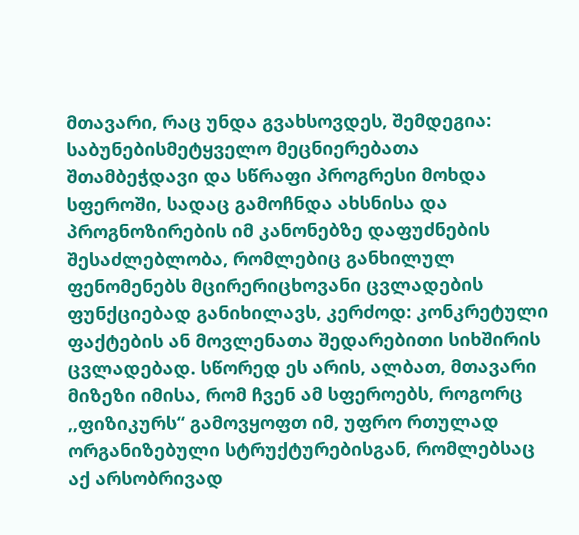მთავარი, რაც უნდა გვახსოვდეს, შემდეგია: საბუნებისმეტყველო მეცნიერებათა შთამბეჭდავი და სწრაფი პროგრესი მოხდა სფეროში, სადაც გამოჩნდა ახსნისა და პროგნოზირების იმ კანონებზე დაფუძნების შესაძლებლობა, რომლებიც განხილულ ფენომენებს მცირერიცხოვანი ცვლადების ფუნქციებად განიხილავს, კერძოდ: კონკრეტული ფაქტების ან მოვლენათა შედარებითი სიხშირის ცვლადებად. სწორედ ეს არის, ალბათ, მთავარი მიზეზი იმისა, რომ ჩვენ ამ სფეროებს, როგორც ,,ფიზიკურს“ გამოვყოფთ იმ, უფრო რთულად ორგანიზებული სტრუქტურებისგან, რომლებსაც აქ არსობრივად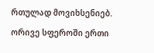რთულად მოვიხსენიებ. ორივე სფეროში ერთი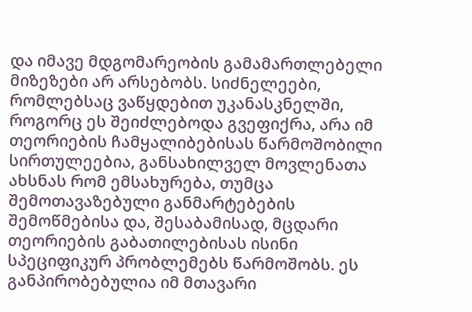და იმავე მდგომარეობის გამამართლებელი მიზეზები არ არსებობს. სიძნელეები, რომლებსაც ვაწყდებით უკანასკნელში, როგორც ეს შეიძლებოდა გვეფიქრა, არა იმ თეორიების ჩამყალიბებისას წარმოშობილი სირთულეებია, განსახილველ მოვლენათა ახსნას რომ ემსახურება, თუმცა შემოთავაზებული განმარტებების შემოწმებისა და, შესაბამისად, მცდარი თეორიების გაბათილებისას ისინი სპეციფიკურ პრობლემებს წარმოშობს. ეს განპირობებულია იმ მთავარი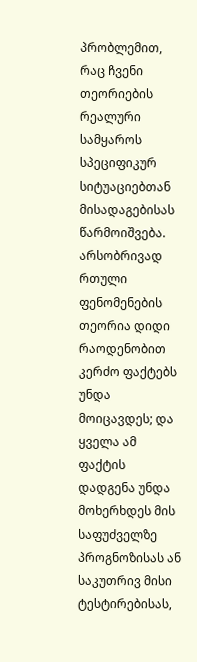პრობლემით, რაც ჩვენი თეორიების რეალური სამყაროს სპეციფიკურ სიტუაციებთან მისადაგებისას წარმოიშვება. არსობრივად რთული ფენომენების თეორია დიდი რაოდენობით კერძო ფაქტებს უნდა მოიცავდეს; და ყველა ამ ფაქტის დადგენა უნდა მოხერხდეს მის საფუძველზე პროგნოზისას ან საკუთრივ მისი ტესტირებისას,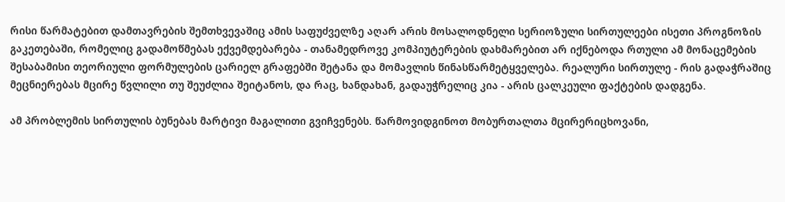რისი წარმატებით დამთავრების შემთხვევაშიც ამის საფუძველზე აღარ არის მოსალოდნელი სერიოზული სირთულეები ისეთი პროგნოზის გაკეთებაში, რომელიც გადამოწმებას ექვემდებარება - თანამედროვე კომპიუტერების დახმარებით არ იქნებოდა რთული ამ მონაცემების შესაბამისი თეორიული ფორმულების ცარიელ გრაფებში შეტანა და მომავლის წინასწარმეტყველება. რეალური სირთულე - რის გადაჭრაშიც მეცნიერებას მცირე წვლილი თუ შეუძლია შეიტანოს, და რაც, ხანდახან, გადაუჭრელიც კია - არის ცალკეული ფაქტების დადგენა.

ამ პრობლემის სირთულის ბუნებას მარტივი მაგალითი გვიჩვენებს. წარმოვიდგინოთ მობურთალთა მცირერიცხოვანი,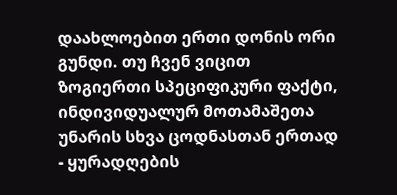დაახლოებით ერთი დონის ორი გუნდი. თუ ჩვენ ვიცით ზოგიერთი სპეციფიკური ფაქტი, ინდივიდუალურ მოთამაშეთა უნარის სხვა ცოდნასთან ერთად - ყურადღების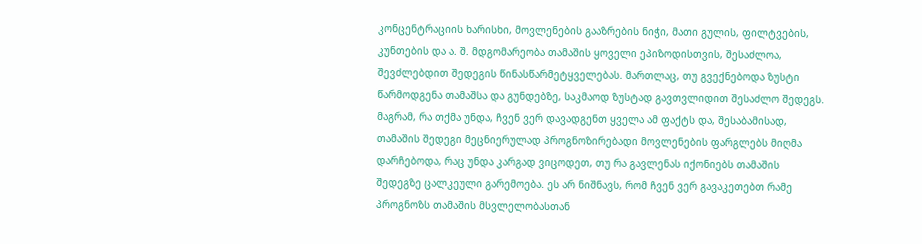კონცენტრაციის ხარისხი, მოვლენების გააზრების ნიჭი, მათი გულის, ფილტვების, კუნთების და ა. შ. მდგომარეობა თამაშის ყოველი ეპიზოდისთვის, შესაძლოა, შევძლებდით შედეგის წინასწარმეტყველებას. მართლაც, თუ გვექნებოდა ზუსტი წარმოდგენა თამაშსა და გუნდებზე, საკმაოდ ზუსტად გავთვლიდით შესაძლო შედეგს. მაგრამ, რა თქმა უნდა, ჩვენ ვერ დავადგენთ ყველა ამ ფაქტს და, შესაბამისად, თამაშის შედეგი მეცნიერულად პროგნოზირებადი მოვლენების ფარგლებს მიღმა დარჩებოდა, რაც უნდა კარგად ვიცოდეთ, თუ რა გავლენას იქონიებს თამაშის შედეგზე ცალკეული გარემოება. ეს არ ნიშნავს, რომ ჩვენ ვერ გავაკეთებთ რამე პროგნოზს თამაშის მსვლელობასთან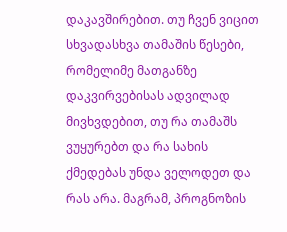დაკავშირებით. თუ ჩვენ ვიცით სხვადასხვა თამაშის წესები, რომელიმე მათგანზე დაკვირვებისას ადვილად მივხვდებით, თუ რა თამაშს ვუყურებთ და რა სახის ქმედებას უნდა ველოდეთ და რას არა. მაგრამ, პროგნოზის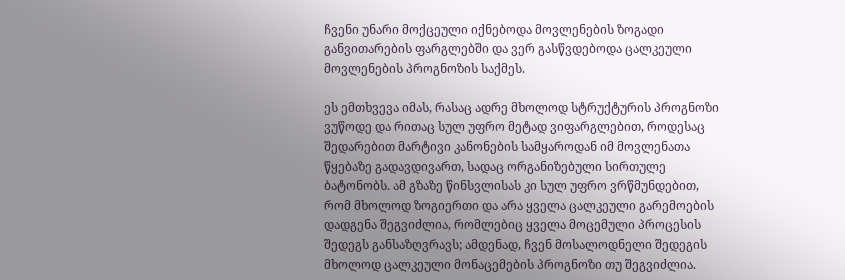ჩვენი უნარი მოქცეული იქნებოდა მოვლენების ზოგადი განვითარების ფარგლებში და ვერ გასწვდებოდა ცალკეული მოვლენების პროგნოზის საქმეს.

ეს ემთხვევა იმას, რასაც ადრე მხოლოდ სტრუქტურის პროგნოზი ვუწოდე და რითაც სულ უფრო მეტად ვიფარგლებით, როდესაც შედარებით მარტივი კანონების სამყაროდან იმ მოვლენათა წყებაზე გადავდივართ, სადაც ორგანიზებული სირთულე ბატონობს. ამ გზაზე წინსვლისას კი სულ უფრო ვრწმუნდებით, რომ მხოლოდ ზოგიერთი და არა ყველა ცალკეული გარემოების დადგენა შეგვიძლია, რომლებიც ყველა მოცემული პროცესის შედეგს განსაზღვრავს; ამდენად, ჩვენ მოსალოდნელი შედეგის მხოლოდ ცალკეული მონაცემების პროგნოზი თუ შეგვიძლია.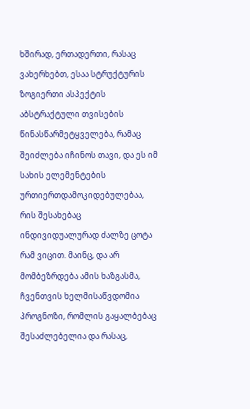ხშირად, ერთადერთი, რასაც ვახერხებთ, ესაა სტრუქტურის ზოგიერთი ასპექტის აბსტრაქტული თვისების წინასწარმეტყველება, რამაც შეიძლება იჩინოს თავი, და ეს იმ სახის ელემენტების ურთიერთდამოკიდებულებაა, რის შესახებაც ინდივიდუალურად ძალზე ცოტა რამ ვიცით. მაინც, და არ მომბეზრდება ამის ხაზგასმა, ჩვენთვის ხელმისაწვდომია პროგნოზი, რომლის გაყალბებაც შესაძლებელია და რასაც,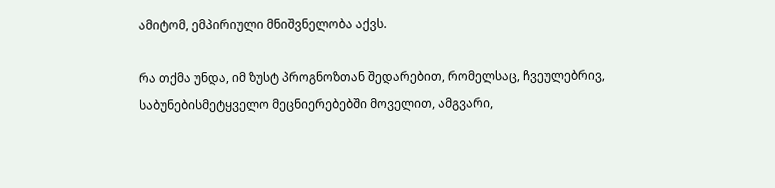ამიტომ, ემპირიული მნიშვნელობა აქვს.

რა თქმა უნდა, იმ ზუსტ პროგნოზთან შედარებით, რომელსაც, ჩვეულებრივ, საბუნებისმეტყველო მეცნიერებებში მოველით, ამგვარი,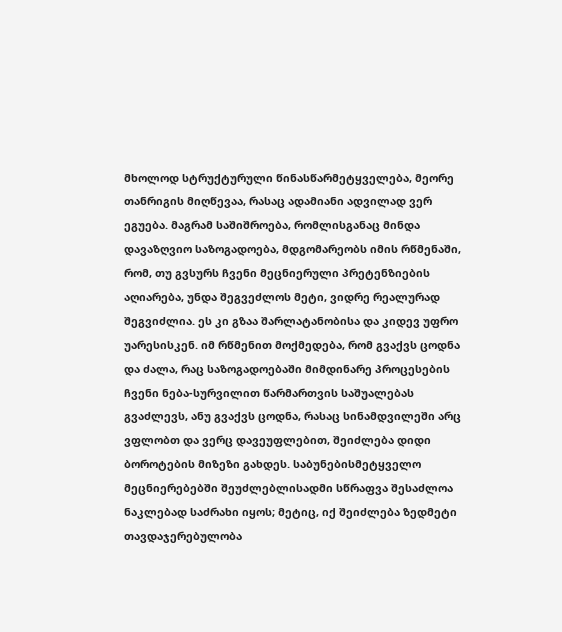მხოლოდ სტრუქტურული წინასწარმეტყველება, მეორე თანრიგის მიღწევაა, რასაც ადამიანი ადვილად ვერ ეგუება. მაგრამ საშიშროება, რომლისგანაც მინდა დავაზღვიო საზოგადოება, მდგომარეობს იმის რწმენაში, რომ, თუ გვსურს ჩვენი მეცნიერული პრეტენზიების აღიარება, უნდა შეგვეძლოს მეტი, ვიდრე რეალურად შეგვიძლია. ეს კი გზაა შარლატანობისა და კიდევ უფრო უარესისკენ. იმ რწმენით მოქმედება, რომ გვაქვს ცოდნა და ძალა, რაც საზოგადოებაში მიმდინარე პროცესების ჩვენი ნება-სურვილით წარმართვის საშუალებას გვაძლევს, ანუ გვაქვს ცოდნა, რასაც სინამდვილეში არც ვფლობთ და ვერც დავეუფლებით, შეიძლება დიდი ბოროტების მიზეზი გახდეს. საბუნებისმეტყველო მეცნიერებებში შეუძლებლისადმი სწრაფვა შესაძლოა ნაკლებად საძრახი იყოს; მეტიც, იქ შეიძლება ზედმეტი თავდაჯერებულობა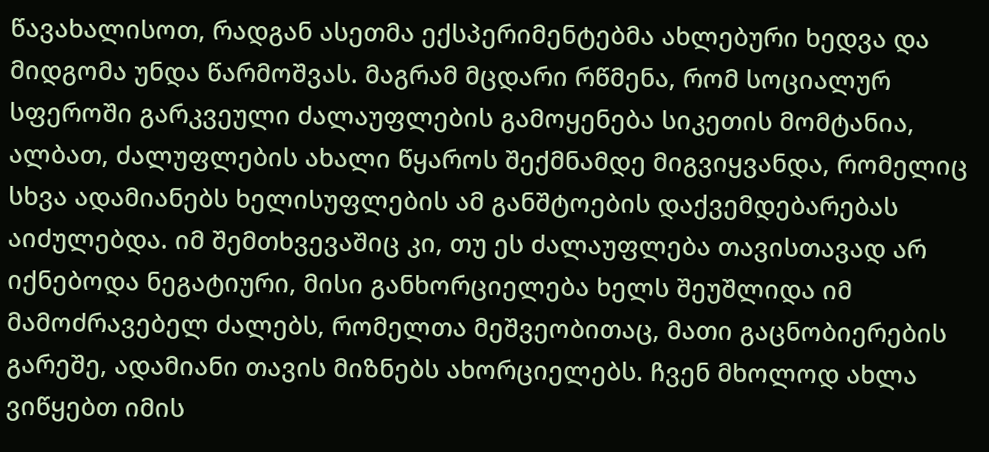წავახალისოთ, რადგან ასეთმა ექსპერიმენტებმა ახლებური ხედვა და მიდგომა უნდა წარმოშვას. მაგრამ მცდარი რწმენა, რომ სოციალურ სფეროში გარკვეული ძალაუფლების გამოყენება სიკეთის მომტანია, ალბათ, ძალუფლების ახალი წყაროს შექმნამდე მიგვიყვანდა, რომელიც სხვა ადამიანებს ხელისუფლების ამ განშტოების დაქვემდებარებას აიძულებდა. იმ შემთხვევაშიც კი, თუ ეს ძალაუფლება თავისთავად არ იქნებოდა ნეგატიური, მისი განხორციელება ხელს შეუშლიდა იმ მამოძრავებელ ძალებს, რომელთა მეშვეობითაც, მათი გაცნობიერების გარეშე, ადამიანი თავის მიზნებს ახორციელებს. ჩვენ მხოლოდ ახლა ვიწყებთ იმის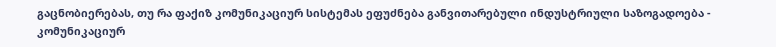გაცნობიერებას, თუ რა ფაქიზ კომუნიკაციურ სისტემას ეფუძნება განვითარებული ინდუსტრიული საზოგადოება - კომუნიკაციურ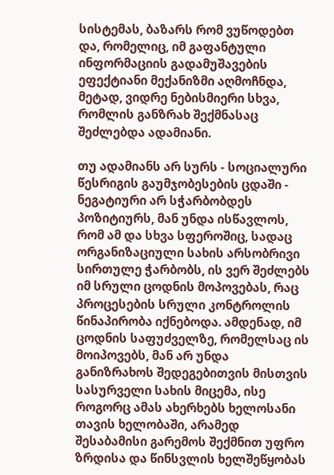სისტემას, ბაზარს რომ ვუწოდებთ და, რომელიც, იმ გაფანტული ინფორმაციის გადამუშავების ეფექტიანი მექანიზმი აღმოჩნდა, მეტად, ვიდრე ნებისმიერი სხვა, რომლის განზრახ შექმნასაც შეძლებდა ადამიანი.

თუ ადამიანს არ სურს - სოციალური წესრიგის გაუმჯობესების ცდაში - ნეგატიური არ სჭარბობდეს პოზიტიურს, მან უნდა ისწავლოს, რომ ამ და სხვა სფეროშიც, სადაც ორგანიზაციული სახის არსობრივი სირთულე ჭარბობს, ის ვერ შეძლებს იმ სრული ცოდნის მოპოვებას, რაც პროცესების სრული კონტროლის წინაპირობა იქნებოდა. ამდენად, იმ ცოდნის საფუძველზე, რომელსაც ის მოიპოვებს, მან არ უნდა განიზრახოს შედეგებითვის მისთვის სასურველი სახის მიცემა, ისე როგორც ამას ახერხებს ხელოსანი თავის ხელობაში, არამედ შესაბამისი გარემოს შექმნით უფრო ზრდისა და წინსვლის ხელშეწყობას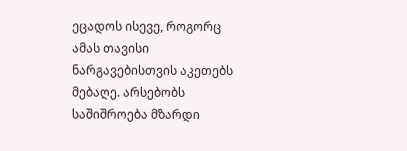ეცადოს ისევე, როგორც ამას თავისი ნარგავებისთვის აკეთებს მებაღე. არსებობს საშიშროება მზარდი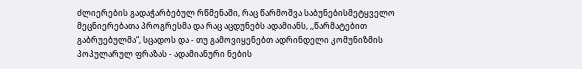ძლიერების გადაჭარბებულ რწმენაში, რაც წარმოშვა საბუნებისმეტყველო მეცნიერებათა პროგრესმა და რაც აცდუნებს ადამიანს, ,,წარმატებით გაბრუებულმა“, სცადოს და - თუ გამოვიყენებთ ადრინდელი კომუნიზმის პოპულარულ ფრაზას - ადამიანური ნების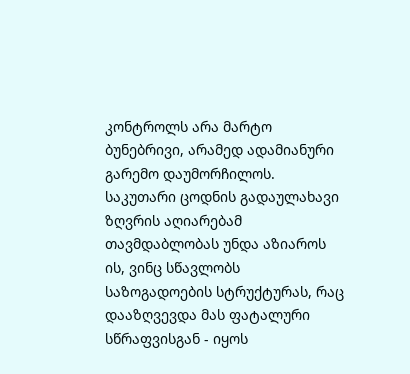კონტროლს არა მარტო ბუნებრივი, არამედ ადამიანური გარემო დაუმორჩილოს. საკუთარი ცოდნის გადაულახავი ზღვრის აღიარებამ თავმდაბლობას უნდა აზიაროს ის, ვინც სწავლობს საზოგადოების სტრუქტურას, რაც დააზღვევდა მას ფატალური სწრაფვისგან - იყოს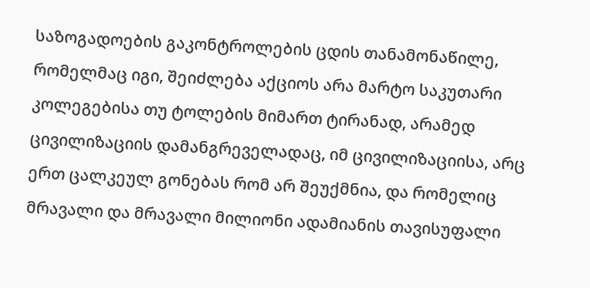საზოგადოების გაკონტროლების ცდის თანამონაწილე, რომელმაც იგი, შეიძლება აქციოს არა მარტო საკუთარი კოლეგებისა თუ ტოლების მიმართ ტირანად, არამედ ცივილიზაციის დამანგრეველადაც, იმ ცივილიზაციისა, არც ერთ ცალკეულ გონებას რომ არ შეუქმნია, და რომელიც მრავალი და მრავალი მილიონი ადამიანის თავისუფალი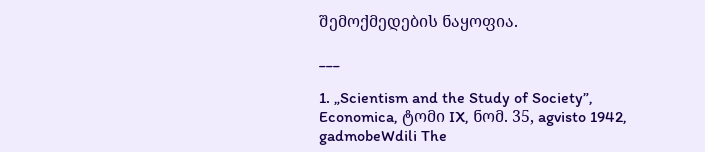შემოქმედების ნაყოფია.

___

1. „Scientism and the Study of Society”, Economica, ტომი IX, ნომ. 35, agvisto 1942, gadmobeWdili The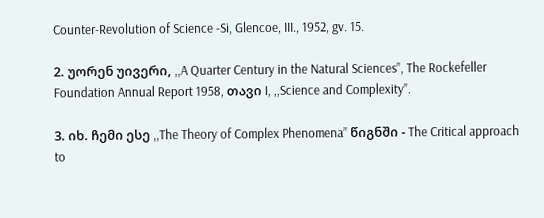Counter-Revolution of Science -Si, Glencoe, III., 1952, gv. 15.

2. უორენ უივერი, ,,A Quarter Century in the Natural Sciences”, The Rockefeller Foundation Annual Report 1958, თავი I, ,,Science and Complexity”.

3. იხ. ჩემი ესე ,,The Theory of Complex Phenomena” წიგნში - The Critical approach to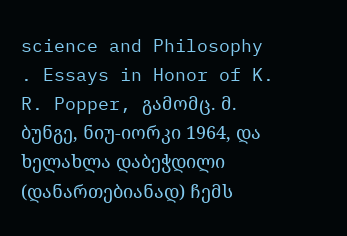science and Philosophy . Essays in Honor of K. R. Popper, გამომც. მ. ბუნგე, ნიუ-იორკი 1964, და ხელახლა დაბეჭდილი (დანართებიანად) ჩემს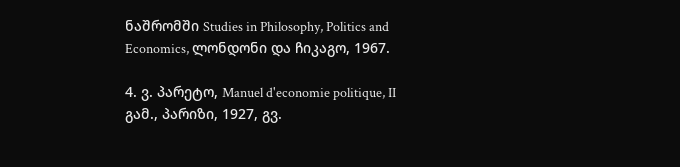ნაშრომში Studies in Philosophy, Politics and Economics, ლონდონი და ჩიკაგო, 1967.

4. ვ. პარეტო, Manuel d'economie politique, II გამ., პარიზი, 1927, გვ.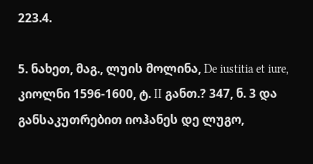223.4.

5. ნახეთ, მაგ., ლუის მოლინა, De iustitia et iure, კიოლნი 1596-1600, ტ. II განთ.? 347, ნ. 3 და განსაკუთრებით იოჰანეს დე ლუგო,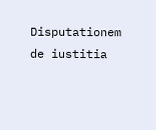Disputationem de iustitia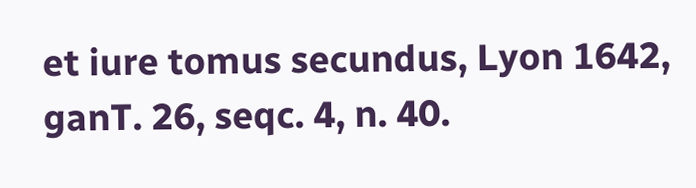et iure tomus secundus, Lyon 1642, ganT. 26, seqc. 4, n. 40.